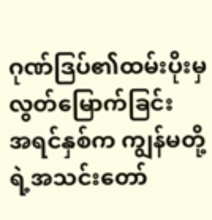ဂုဏ်ဒြပ်၏ထမ်းပိုးမှ လွတ်မြောက်ခြင်း
အရင်နှစ်က ကျွန်မတို့ရဲ့အသင်းတော်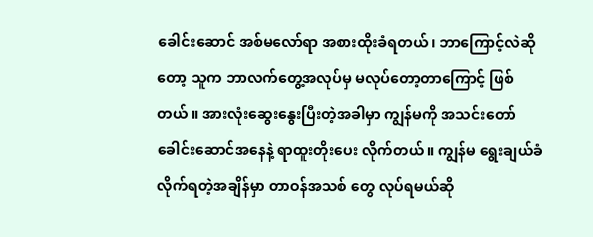ခေါင်းဆောင် အစ်မလော်ရာ အစားထိုးခံရတယ်၊ ဘာကြောင့်လဲဆိုတော့ သူက ဘာလက်တွေ့အလုပ်မှ မလုပ်တော့တာကြောင့် ဖြစ်တယ်။ အားလုံးဆွေးနွေးပြီးတဲ့အခါမှာ ကျွန်မကို အသင်းတော်ခေါင်းဆောင်အနေနဲ့ ရာထူးတိုးပေး လိုက်တယ်။ ကျွန်မ ရွေးချယ်ခံလိုက်ရတဲ့အချိန်မှာ တာဝန်အသစ် တွေ လုပ်ရမယ်ဆို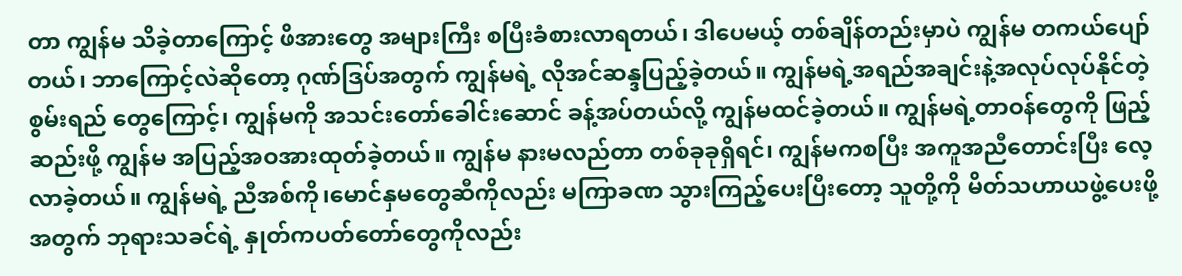တာ ကျွန်မ သိခဲ့တာကြောင့် ဖိအားတွေ အများကြီး စပြီးခံစားလာရတယ်၊ ဒါပေမယ့် တစ်ချိန်တည်းမှာပဲ ကျွန်မ တကယ်ပျော် တယ်၊ ဘာကြောင့်လဲဆိုတော့ ဂုဏ်ဒြပ်အတွက် ကျွန်မရဲ့ လိုအင်ဆန္ဒပြည့်ခဲ့တယ်။ ကျွန်မရဲ့အရည်အချင်းနဲ့အလုပ်လုပ်နိုင်တဲ့စွမ်းရည် တွေကြောင့်၊ ကျွန်မကို အသင်းတော်ခေါင်းဆောင် ခန့်အပ်တယ်လို့ ကျွန်မထင်ခဲ့တယ်။ ကျွန်မရဲ့တာဝန်တွေကို ဖြည့်ဆည်းဖို့ ကျွန်မ အပြည့်အဝအားထုတ်ခဲ့တယ်။ ကျွန်မ နားမလည်တာ တစ်ခုခုရှိရင်၊ ကျွန်မကစပြီး အကူအညီတောင်းပြီး လေ့လာခဲ့တယ်။ ကျွန်မရဲ့ ညီအစ်ကို၊မောင်နှမတွေဆီကိုလည်း မကြာခဏ သွားကြည့်ပေးပြီးတော့ သူတို့ကို မိတ်သဟာယဖွဲ့ပေးဖို့အတွက် ဘုရားသခင်ရဲ့ နှုတ်ကပတ်တော်တွေကိုလည်း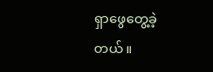ရှာဖွေတွေ့ခဲ့တယ်။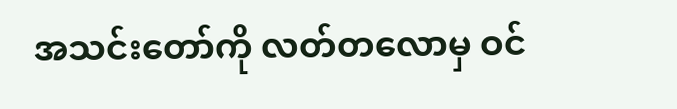အသင်းတော်ကို လတ်တလောမှ ဝင်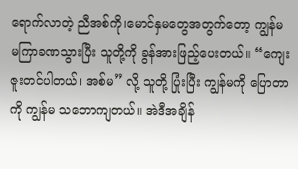ရောက်လာတဲ့ ညီအစ်ကို၊မောင်နှမတွေအတွက်တော့ ကျွန်မ မကြာခဏသွားပြီး သူတို့ကို ခွန်အားဖြည့်ပေးတယ်။ “ကျေးဇူးတင်ပါတယ်၊ အစ်မ” လို့ သူတို့ ပြုံးပြီး ကျွန်မကို ပြောတာကို ကျွန်မ သဘောကျတယ်။ အဲဒီအချိန်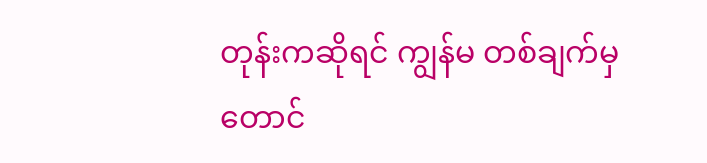တုန်းကဆိုရင် ကျွန်မ တစ်ချက်မှတောင်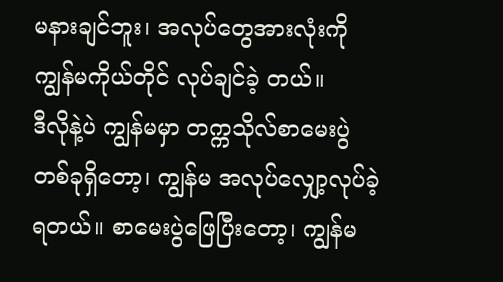မနားချင်ဘူး၊ အလုပ်တွေအားလုံးကို ကျွန်မကိုယ်တိုင် လုပ်ချင်ခဲ့ တယ်။
ဒီလိုနဲ့ပဲ ကျွန်မမှာ တက္ကသိုလ်စာမေးပွဲတစ်ခုရှိတော့၊ ကျွန်မ အလုပ်လျှော့လုပ်ခဲ့ရတယ်။ စာမေးပွဲဖြေပြီးတော့၊ ကျွန်မ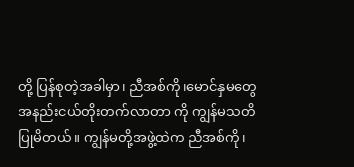တို့ ပြန်စုတဲ့အခါမှာ၊ ညီအစ်ကို၊မောင်နှမတွေ အနည်းငယ်တိုးတက်လာတာ ကို ကျွန်မသတိပြုမိတယ်။ ကျွန်မတို့အဖွဲ့ထဲက ညီအစ်ကို၊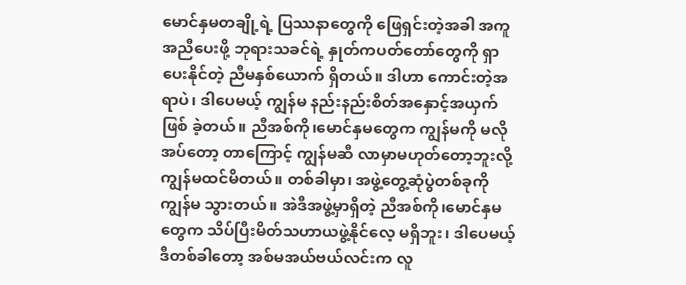မောင်နှမတချို့ရဲ့ ပြဿနာတွေကို ဖြေရှင်းတဲ့အခါ အကူအညီပေးဖို့ ဘုရားသခင်ရဲ့ နှုတ်ကပတ်တော်တွေကို ရှာပေးနိုင်တဲ့ ညီမနှစ်ယောက် ရှိတယ်။ ဒါဟာ ကောင်းတဲ့အရာပဲ၊ ဒါပေမယ့် ကျွန်မ နည်းနည်းစိတ်အနှောင့်အယှက်ဖြစ် ခဲ့တယ်။ ညီအစ်ကို၊မောင်နှမတွေက ကျွန်မကို မလိုအပ်တော့ တာကြောင့် ကျွန်မဆီ လာမှာမဟုတ်တော့ဘူးလို့ ကျွန်မထင်မိတယ်။ တစ်ခါမှာ၊ အဖွဲ့တွေ့ဆုံပွဲတစ်ခုကို ကျွန်မ သွားတယ်။ အဲဒီအဖွဲ့မှာရှိတဲ့ ညီအစ်ကို၊မောင်နှမတွေက သိပ်ပြီးမိတ်သဟာယဖွဲ့နိုင်လေ့ မရှိဘူး၊ ဒါပေမယ့် ဒီတစ်ခါတော့ အစ်မအယ်ဗယ်လင်းက လူ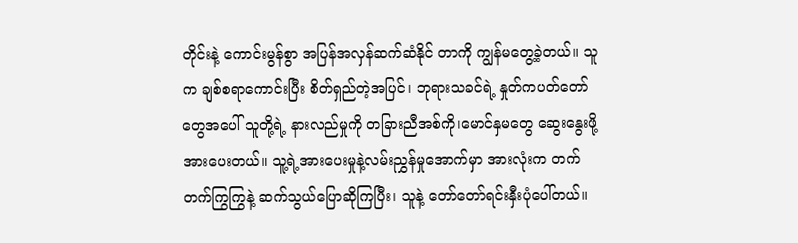တိုင်းနဲ့ ကောင်းမွန်စွာ အပြန်အလှန်ဆက်ဆံနိုင် တာကို ကျွန်မတွေ့ခဲ့တယ်။ သူက ချစ်စရာကောင်းပြီး စိတ်ရှည်တဲ့အပြင်၊ ဘုရားသခင်ရဲ့ နှုတ်ကပတ်တော်တွေအပေါ် သူတို့ရဲ့ နားလည်မှုကို တခြားညီအစ်ကို၊မောင်နှမတွေ ဆွေးနွေးဖို့ အားပေးတယ်။ သူ့ရဲ့အားပေးမှုနဲ့လမ်းညွှန်မှုအောက်မှာ အားလုံးက တက်တက်ကြွကြွနဲ့ ဆက်သွယ်ပြောဆိုကြပြီး၊ သူနဲ့ တော်တော်ရင်းနှီးပုံပေါ်တယ်။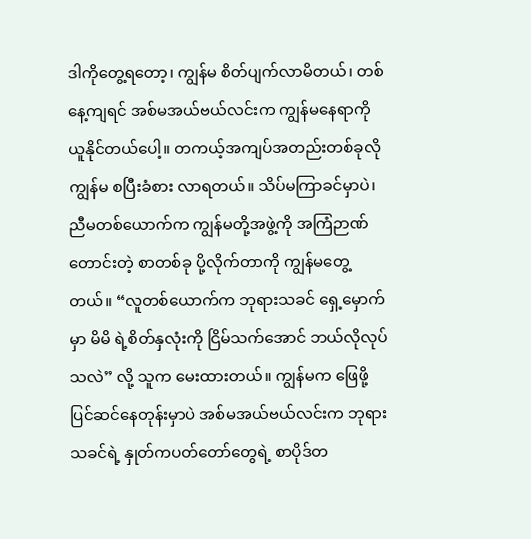ဒါကိုတွေ့ရတော့၊ ကျွန်မ စိတ်ပျက်လာမိတယ်၊ တစ်နေ့ကျရင် အစ်မအယ်ဗယ်လင်းက ကျွန်မနေရာကို ယူနိုင်တယ်ပေါ့။ တကယ့်အကျပ်အတည်းတစ်ခုလို ကျွန်မ စပြီးခံစား လာရတယ်။ သိပ်မကြာခင်မှာပဲ၊ ညီမတစ်ယောက်က ကျွန်မတို့အဖွဲ့ကို အကြံဉာဏ် တောင်းတဲ့ စာတစ်ခု ပို့လိုက်တာကို ကျွန်မတွေ့တယ်။ “လူတစ်ယောက်က ဘုရားသခင် ရှေ့မှောက်မှာ မိမိ ရဲ့စိတ်နှလုံးကို ငြိမ်သက်အောင် ဘယ်လိုလုပ်သလဲ” လို့ သူက မေးထားတယ်။ ကျွန်မက ဖြေဖို့ ပြင်ဆင်နေတုန်းမှာပဲ အစ်မအယ်ဗယ်လင်းက ဘုရားသခင်ရဲ့ နှုတ်ကပတ်တော်တွေရဲ့ စာပိုဒ်တ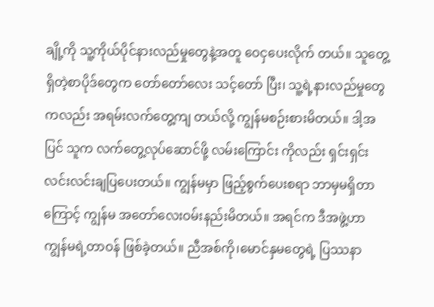ချို့ကို သူ့ကိုယ်ပိုင်နားလည်မှုတွေနဲ့အတူ ဝေငှပေးလိုက် တယ်။ သူတွေ့ရှိတဲ့စာပိုဒ်တွေက တော်တော်လေး သင့်တော် ပြီး၊ သူ့ရဲ့နားလည်မှုတွေကလည်း အရမ်းလက်တွေ့ကျ တယ်လို့ ကျွန်မစဉ်းစားမိတယ်။ ဒါ့အပြင် သူက လက်တွေ့လုပ်ဆောင်ဖို့ လမ်းကြောင်း ကိုလည်း ရှင်းရှင်းလင်းလင်းချပြပေးတယ်။ ကျွန်မမှာ ဖြည့်စွက်ပေးစရာ ဘာမှမရှိတာကြောင့် ကျွန်မ အတော်လေးဝမ်းနည်းမိတယ်။ အရင်က ဒီအဖွဲ့ဟာ ကျွန်မရဲ့တာဝန် ဖြစ်ခဲ့တယ်။ ညီအစ်ကို၊မောင်နှမတွေရဲ့ ပြဿနာ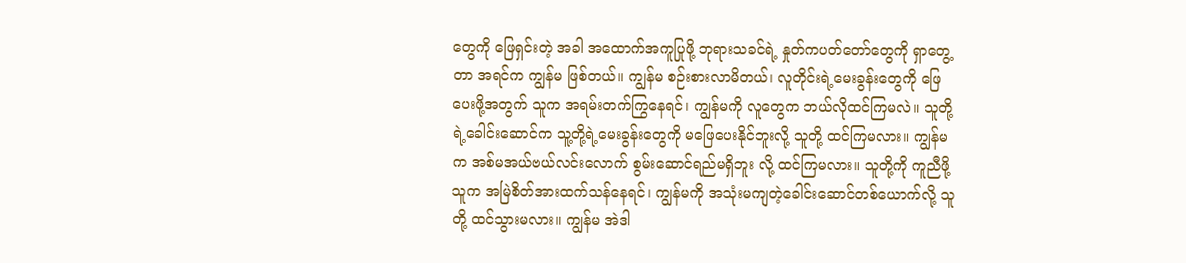တွေကို ဖြေရှင်းတဲ့ အခါ အထောက်အကူပြုဖို့ ဘုရားသခင်ရဲ့ နှုတ်ကပတ်တော်တွေကို ရှာတွေ့တာ အရင်က ကျွန်မ ဖြစ်တယ်။ ကျွန်မ စဉ်းစားလာမိတယ်၊ လူတိုင်းရဲ့မေးခွန်းတွေကို ဖြေပေးဖို့အတွက် သူက အရမ်းတက်ကြွနေရင်၊ ကျွန်မကို လူတွေက ဘယ်လိုထင်ကြမလဲ။ သူတို့ရဲ့ခေါင်းဆောင်က သူ့တို့ရဲ့မေးခွန်းတွေကို မဖြေပေးနိုင်ဘူးလို့ သူတို့ ထင်ကြမလား။ ကျွန်မက အစ်မအယ်ဗယ်လင်းလောက် စွမ်းဆောင်ရည်မရှိဘူး လို့ ထင်ကြမလား။ သူတို့ကို ကူညီဖို့ သူက အမြဲစိတ်အားထက်သန်နေရင်၊ ကျွန်မကို အသုံးမကျတဲ့ခေါင်းဆောင်တစ်ယောက်လို့ သူတို့ ထင်သွားမလား။ ကျွန်မ အဲဒါ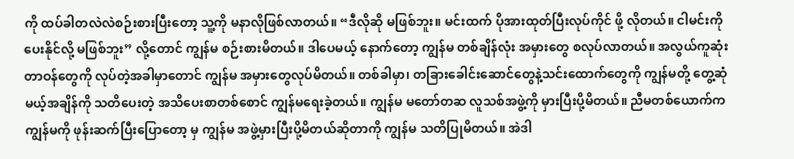ကို ထပ်ခါတလဲလဲစဉ်းစားပြီးတော့ သူ့ကို မနာလိုဖြစ်လာတယ်။ “ဒီလိုဆို မဖြစ်ဘူး။ မင်းထက် ပိုအားထုတ်ပြီးလုပ်ကိုင် ဖို့ လိုတယ်။ ငါမင်းကို ပေးနိုင်လို့ မဖြစ်ဘူး” လို့တောင် ကျွန်မ စဉ်းစားမိတယ်။ ဒါပေမယ့် နောက်တော့ ကျွန်မ တစ်ချိန်လုံး အမှားတွေ စလုပ်လာတယ်။ အလွယ်ကူဆုံးတာဝန်တွေကို လုပ်တဲ့အခါမှာတောင် ကျွန်မ အမှားတွေလုပ်မိတယ်။ တစ်ခါမှာ၊ တခြားခေါင်းဆောင်တွေနဲ့သင်းထောက်တွေကို ကျွန်မတို့ တွေ့ဆုံမယ့်အချိန်ကို သတိပေးတဲ့ အသိပေးစာတစ်စောင် ကျွန်မရေးခဲ့တယ်။ ကျွန်မ မတော်တဆ လူသစ်အဖွဲ့ကို မှားပြီးပို့မိတယ်။ ညီမတစ်ယောက်က ကျွန်မကို ဖုန်းဆက်ပြီးပြောတော့ မှ ကျွန်မ အဖွဲ့မှားပြီးပို့မိတယ်ဆိုတာကို ကျွန်မ သတိပြုမိတယ်။ အဲဒါ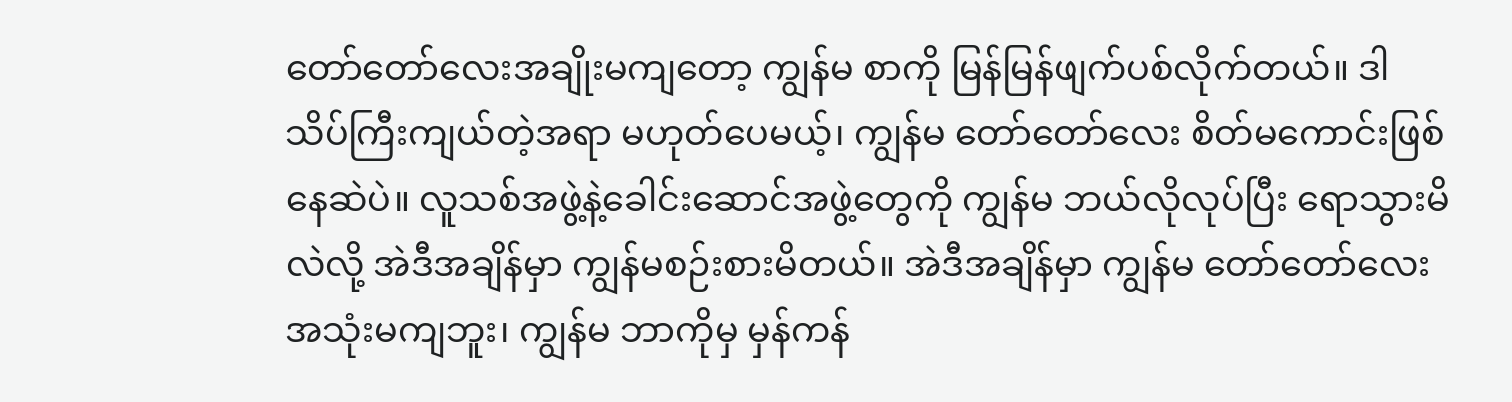တော်တော်လေးအချိုးမကျတော့ ကျွန်မ စာကို မြန်မြန်ဖျက်ပစ်လိုက်တယ်။ ဒါသိပ်ကြီးကျယ်တဲ့အရာ မဟုတ်ပေမယ့်၊ ကျွန်မ တော်တော်လေး စိတ်မကောင်းဖြစ်နေဆဲပဲ။ လူသစ်အဖွဲ့နဲ့ခေါင်းဆောင်အဖွဲ့တွေကို ကျွန်မ ဘယ်လိုလုပ်ပြီး ရောသွားမိလဲလို့ အဲဒီအချိန်မှာ ကျွန်မစဉ်းစားမိတယ်။ အဲဒီအချိန်မှာ ကျွန်မ တော်တော်လေးအသုံးမကျဘူး၊ ကျွန်မ ဘာကိုမှ မှန်ကန်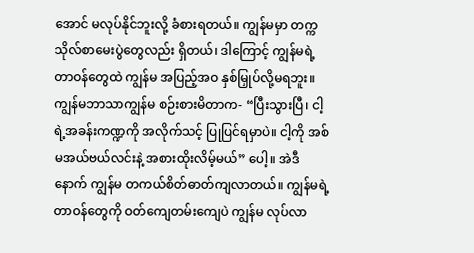အောင် မလုပ်နိုင်ဘူးလို့ ခံစားရတယ်။ ကျွန်မမှာ တက္ကသိုလ်စာမေးပွဲတွေလည်း ရှိတယ်၊ ဒါကြောင့် ကျွန်မရဲ့တာဝန်တွေထဲ ကျွန်မ အပြည့်အဝ နှစ်မြှုပ်လို့မရဘူး။ ကျွန်မဘာသာကျွန်မ စဉ်းစားမိတာက- “ပြီးသွားပြီ၊ ငါ့ရဲ့အခန်းကဏ္ဍကို အလိုက်သင့် ပြုပြင်ရမှာပဲ။ ငါ့ကို အစ်မအယ်ဗယ်လင်းနဲ့ အစားထိုးလိမ့်မယ်” ပေါ့။ အဲဒီနောက် ကျွန်မ တကယ်စိတ်ဓာတ်ကျလာတယ်။ ကျွန်မရဲ့တာဝန်တွေကို ဝတ်ကျေတမ်းကျေပဲ ကျွန်မ လုပ်လာ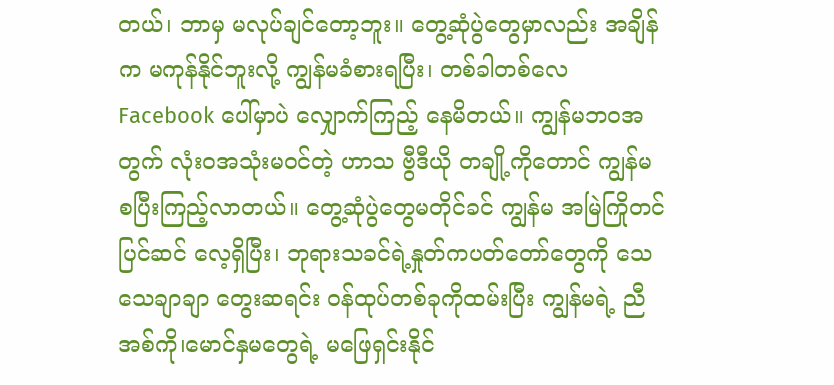တယ်၊ ဘာမှ မလုပ်ချင်တော့ဘူး။ တွေ့ဆုံပွဲတွေမှာလည်း အချိန်က မကုန်နိုင်ဘူးလို့ ကျွန်မခံစားရပြီး၊ တစ်ခါတစ်လေ Facebook ပေါ်မှာပဲ လျှောက်ကြည့် နေမိတယ်။ ကျွန်မဘဝအတွက် လုံးဝအသုံးမဝင်တဲ့ ဟာသ ဗွီဒီယို တချို့ကိုတောင် ကျွန်မ စပြီးကြည့်လာတယ်။ တွေ့ဆုံပွဲတွေမတိုင်ခင် ကျွန်မ အမြဲကြိုတင်ပြင်ဆင် လေ့ရှိပြီး၊ ဘုရားသခင်ရဲ့နှုတ်ကပတ်တော်တွေကို သေသေချာချာ တွေးဆရင်း ဝန်ထုပ်တစ်ခုကိုထမ်းပြီး ကျွန်မရဲ့ ညီအစ်ကို၊မောင်နှမတွေရဲ့ မဖြေရှင်းနိုင်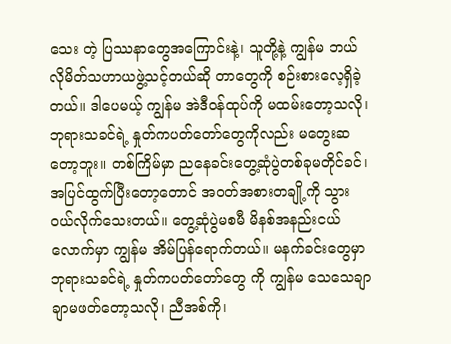သေး တဲ့ ပြဿနာတွေအကြောင်းနဲ့၊ သူတို့နဲ့ ကျွန်မ ဘယ်လိုမိတ်သဟာယဖွဲ့သင့်တယ်ဆို တာတွေကို စဉ်းစားလေ့ရှိခဲ့တယ်။ ဒါပေမယ့် ကျွန်မ အဲဒီဝန်ထုပ်ကို မထမ်းတော့သလို၊ ဘုရားသခင်ရဲ့ နှုတ်ကပတ်တော်တွေကိုလည်း မတွေးဆတော့ဘူး။ တစ်ကြိမ်မှာ ညနေခင်းတွေ့ဆုံပွဲတစ်ခုမတိုင်ခင်၊ အပြင်ထွက်ပြီးတော့တောင် အဝတ်အစားတချို့ကို သွားဝယ်လိုက်သေးတယ်။ တွေ့ဆုံပွဲမစမီ မိနစ်အနည်းငယ်လောက်မှာ ကျွန်မ အိမ်ပြန်ရောက်တယ်။ မနက်ခင်းတွေမှာ ဘုရားသခင်ရဲ့ နှုတ်ကပတ်တော်တွေ ကို ကျွန်မ သေသေချာချာမဖတ်တော့သလို၊ ညီအစ်ကို၊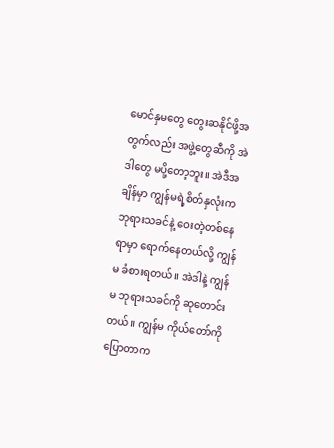မောင်နှမတွေ တွေးဆနိုင်ဖို့အတွက်လည်း အဖွဲ့တွေဆီကို အဲဒါတွေ မပို့တော့ဘူး။ အဲဒီအချိန်မှာ ကျွန်မရဲ့စိတ်နှလုံးက ဘုရားသခင်နဲ့ ဝေးတဲ့တစ်နေရာမှာ ရောက်နေတယ်လို့ ကျွန်မ ခံစားရတယ်။ အဲဒါနဲ့ ကျွန်မ ဘုရားသခင်ကို ဆုတောင်းတယ်။ ကျွန်မ ကိုယ်တော်ကို ပြောတာက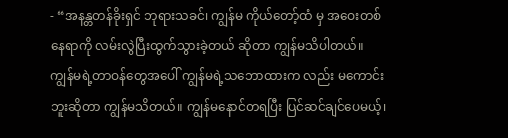- “အနန္တတန်ခိုးရှင် ဘုရားသခင်၊ ကျွန်မ ကိုယ်တော့်ထံ မှ အဝေးတစ်နေရာကို လမ်းလွဲပြီးထွက်သွားခဲ့တယ် ဆိုတာ ကျွန်မသိပါတယ်။ ကျွန်မရဲ့တာဝန်တွေအပေါ် ကျွန်မရဲ့သဘောထားက လည်း မကောင်းဘူးဆိုတာ ကျွန်မသိတယ်။ ကျွန်မနောင်တရပြီး ပြင်ဆင်ချင်ပေမယ့်၊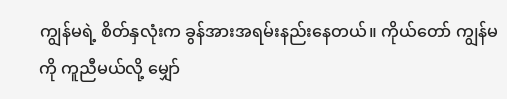ကျွန်မရဲ့ စိတ်နှလုံးက ခွန်အားအရမ်းနည်းနေတယ်။ ကိုယ်တော် ကျွန်မကို ကူညီမယ်လို့ မျှော်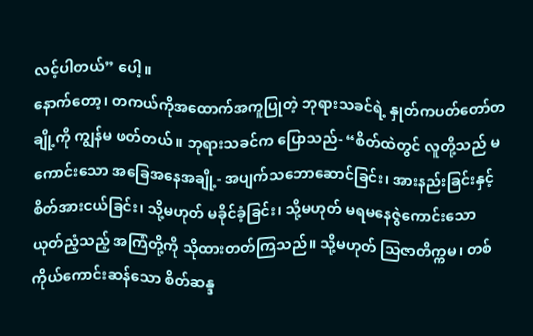လင့်ပါတယ်” ပေါ့။
နောက်တော့၊ တကယ်ကိုအထောက်အကူပြုတဲ့ ဘုရားသခင်ရဲ့ နှုတ်ကပတ်တော်တချို့ကို ကျွန်မ ဖတ်တယ်။ ဘုရားသခင်က ပြောသည်- “စိတ်ထဲတွင် လူတို့သည် မကောင်းသော အခြေအနေအချို့- အပျက်သဘောဆောင်ခြင်း၊ အားနည်းခြင်းနှင့် စိတ်အားငယ်ခြင်း၊ သို့မဟုတ် မခိုင်ခံ့ခြင်း၊ သို့မဟုတ် မရမနေဇွဲကောင်းသော ယုတ်ညံ့သည့် အကြံတို့ကို သိုထားတတ်ကြသည်။ သို့မဟုတ် သြဇာတိက္ကမ၊ တစ်ကိုယ်ကောင်းဆန်သော စိတ်ဆန္ဒ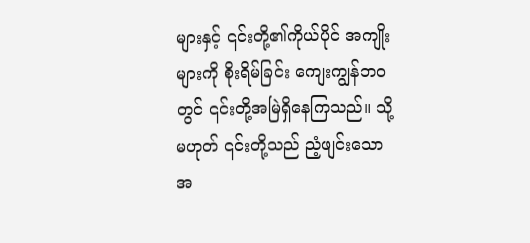များနှင့် ၎င်းတို့၏ကိုယ်ပိုင် အကျိုးများကို စိုးရိမ်ခြင်း ကျေးကျွန်ဘဝတွင် ၎င်းတို့အမြဲရှိနေကြသည်။ သို့မဟုတ် ၎င်းတို့သည် ညံ့ဖျင်းသော အ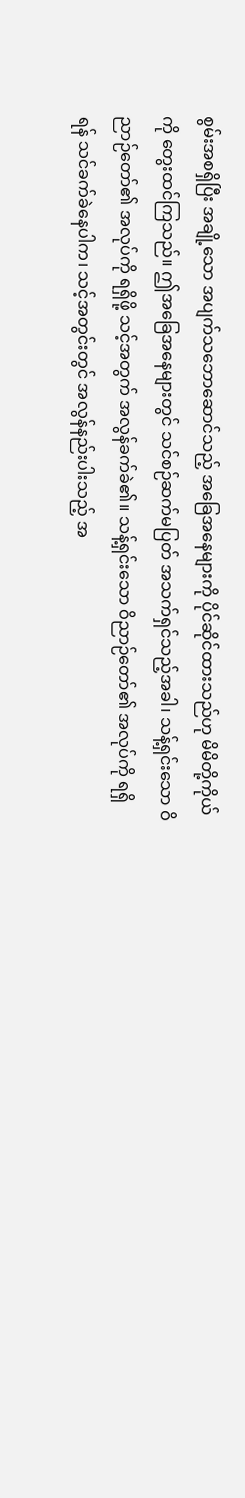စွမ်းအစရှိပြီး အချို့သော အပျက်သဘောဆောင်သည့် အခြေအနေများကို ပိုင်ဆိုင်ထားသည်ဟု မိမိတို့ကိုယ်ကို တွေးထင်ကြသည်။ ဤအခြေအနေများတွင် သင်စဉ်ဆက်မပြတ် အသက်ရှင်သည့်အခါ၊ သန့်ရှင်းသော ဝိညာဉ်တော်၏ အလုပ်ကို ရရှိဖို့ သင့်အတွက် အလွန်ခက်ခဲ၏။ သန့်ရှင်းသော ဝိညာဉ်တော်၏ အလုပ်ကို ရရှိရန် သင်ခက်ခဲနေပါက၊ သင့်အတွင်းတွင် အလွန်နည်းပါးသည့် အ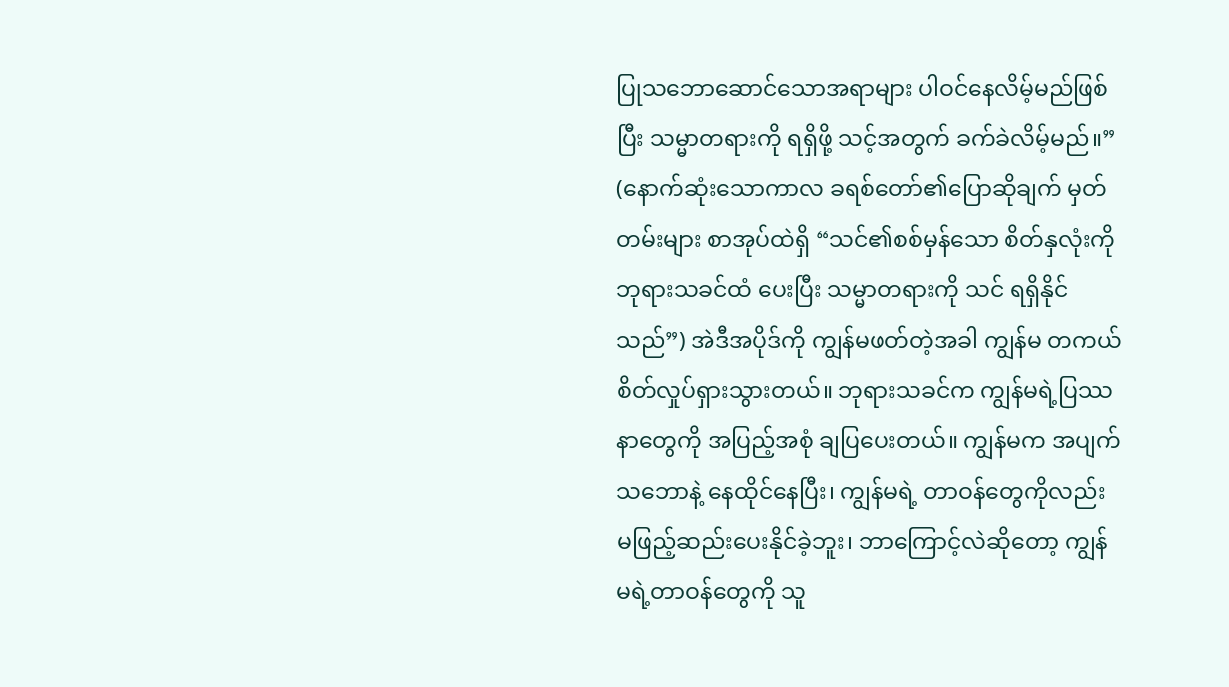ပြုသဘောဆောင်သောအရာများ ပါဝင်နေလိမ့်မည်ဖြစ်ပြီး သမ္မာတရားကို ရရှိဖို့ သင့်အတွက် ခက်ခဲလိမ့်မည်။” (နောက်ဆုံးသောကာလ ခရစ်တော်၏ပြောဆိုချက် မှတ်တမ်းများ စာအုပ်ထဲရှိ “သင်၏စစ်မှန်သော စိတ်နှလုံးကို ဘုရားသခင်ထံ ပေးပြီး သမ္မာတရားကို သင် ရရှိနိုင်သည်”) အဲဒီအပိုဒ်ကို ကျွန်မဖတ်တဲ့အခါ ကျွန်မ တကယ်စိတ်လှုပ်ရှားသွားတယ်။ ဘုရားသခင်က ကျွန်မရဲ့ပြဿနာတွေကို အပြည့်အစုံ ချပြပေးတယ်။ ကျွန်မက အပျက်သဘောနဲ့ နေထိုင်နေပြီး၊ ကျွန်မရဲ့ တာဝန်တွေကိုလည်း မဖြည့်ဆည်းပေးနိုင်ခဲ့ဘူး၊ ဘာကြောင့်လဲဆိုတော့ ကျွန်မရဲ့တာဝန်တွေကို သူ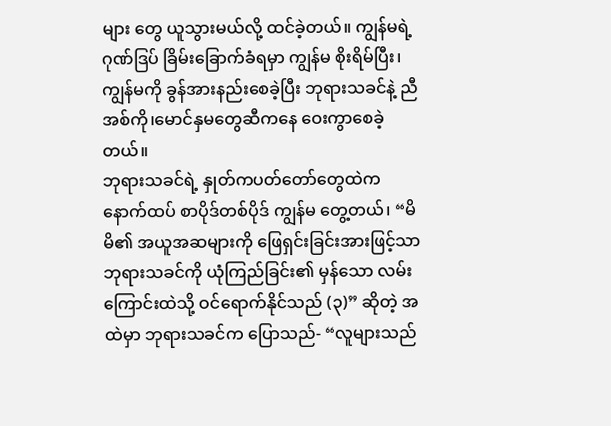များ တွေ ယူသွားမယ်လို့ ထင်ခဲ့တယ်။ ကျွန်မရဲ့ဂုဏ်ဒြပ် ခြိမ်းခြောက်ခံရမှာ ကျွန်မ စိုးရိမ်ပြီး၊ ကျွန်မကို ခွန်အားနည်းစေခဲ့ပြီး ဘုရားသခင်နဲ့ ညီအစ်ကို၊မောင်နှမတွေဆီကနေ ဝေးကွာစေခဲ့တယ်။
ဘုရားသခင်ရဲ့ နှုတ်ကပတ်တော်တွေထဲက နောက်ထပ် စာပိုဒ်တစ်ပိုဒ် ကျွန်မ တွေ့တယ်၊ “မိမိ၏ အယူအဆများကို ဖြေရှင်းခြင်းအားဖြင့်သာ ဘုရားသခင်ကို ယုံကြည်ခြင်း၏ မှန်သော လမ်းကြောင်းထဲသို့ ဝင်ရောက်နိုင်သည် (၃)” ဆိုတဲ့ အထဲမှာ ဘုရားသခင်က ပြောသည်- “လူများသည်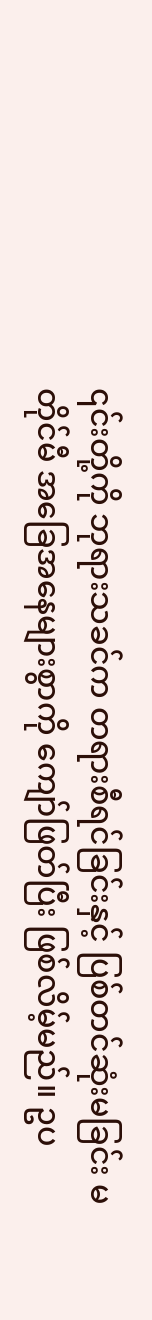၎င်းတို့ကို ဘုရားသခင်က တရားစီရင်ခြင်းနှင့် ပြစ်တင်ဆုံးမခြင်း မတိုင်မီ အခြေအနေများစွာကို ကျော်ဖြတ်ပြီး ဖြစ်လိမ့်မည်။ ဥပ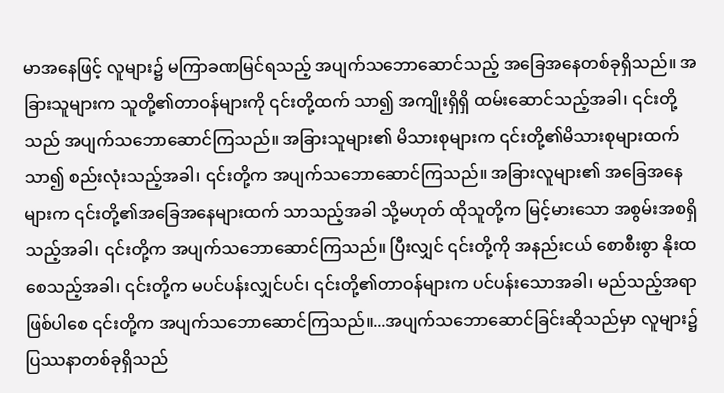မာအနေဖြင့် လူများ၌ မကြာခဏမြင်ရသည့် အပျက်သဘောဆောင်သည့် အခြေအနေတစ်ခုရှိသည်။ အခြားသူများက သူတို့၏တာဝန်များကို ၎င်းတို့ထက် သာ၍ အကျိုးရှိရှိ ထမ်းဆောင်သည့်အခါ၊ ၎င်းတို့သည် အပျက်သဘောဆောင်ကြသည်။ အခြားသူများ၏ မိသားစုများက ၎င်းတို့၏မိသားစုများထက် သာ၍ စည်းလုံးသည့်အခါ၊ ၎င်းတို့က အပျက်သဘောဆောင်ကြသည်။ အခြားလူများ၏ အခြေအနေများက ၎င်းတို့၏အခြေအနေများထက် သာသည့်အခါ သို့မဟုတ် ထိုသူတို့က မြင့်မားသော အစွမ်းအစရှိသည့်အခါ၊ ၎င်းတို့က အပျက်သဘောဆောင်ကြသည်။ ပြီးလျှင် ၎င်းတို့ကို အနည်းငယ် စောစီးစွာ နိုးထစေသည့်အခါ၊ ၎င်းတို့က မပင်ပန်းလျှင်ပင်၊ ၎င်းတို့၏တာဝန်များက ပင်ပန်းသောအခါ၊ မည်သည့်အရာဖြစ်ပါစေ ၎င်းတို့က အပျက်သဘောဆောင်ကြသည်။...အပျက်သဘောဆောင်ခြင်းဆိုသည်မှာ လူများ၌ ပြဿနာတစ်ခုရှိသည်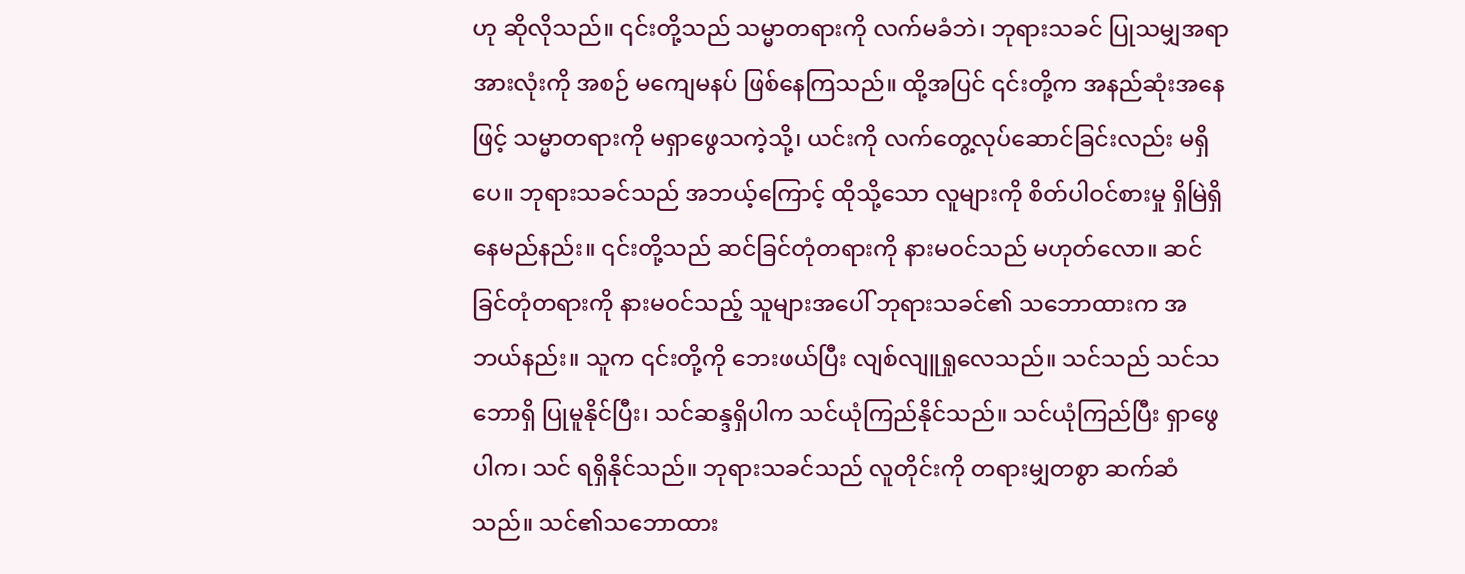ဟု ဆိုလိုသည်။ ၎င်းတို့သည် သမ္မာတရားကို လက်မခံဘဲ၊ ဘုရားသခင် ပြုသမျှအရာအားလုံးကို အစဉ် မကျေမနပ် ဖြစ်နေကြသည်။ ထို့အပြင် ၎င်းတို့က အနည်ဆုံးအနေဖြင့် သမ္မာတရားကို မရှာဖွေသကဲ့သို့၊ ယင်းကို လက်တွေ့လုပ်ဆောင်ခြင်းလည်း မရှိပေ။ ဘုရားသခင်သည် အဘယ့်ကြောင့် ထိုသို့သော လူများကို စိတ်ပါဝင်စားမှု ရှိမြဲရှိနေမည်နည်း။ ၎င်းတို့သည် ဆင်ခြင်တုံတရားကို နားမဝင်သည် မဟုတ်လော။ ဆင်ခြင်တုံတရားကို နားမဝင်သည့် သူများအပေါ် ဘုရားသခင်၏ သဘောထားက အဘယ်နည်း။ သူက ၎င်းတို့ကို ဘေးဖယ်ပြီး လျစ်လျူရှုလေသည်။ သင်သည် သင်သဘောရှိ ပြုမူနိုင်ပြီး၊ သင်ဆန္ဒရှိပါက သင်ယုံကြည်နိုင်သည်။ သင်ယုံကြည်ပြီး ရှာဖွေပါက၊ သင် ရရှိနိုင်သည်။ ဘုရားသခင်သည် လူတိုင်းကို တရားမျှတစွာ ဆက်ဆံသည်။ သင်၏သဘောထား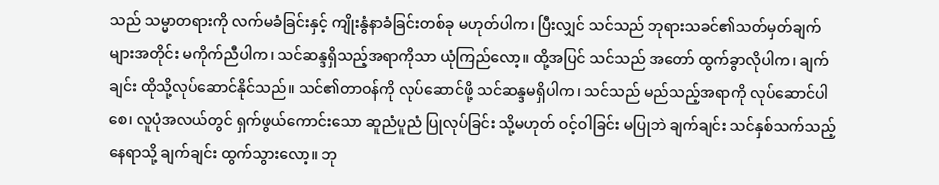သည် သမ္မာတရားကို လက်မခံခြင်းနှင့် ကျိုးနွံနာခံခြင်းတစ်ခု မဟုတ်ပါက၊ ပြီးလျှင် သင်သည် ဘုရားသခင်၏သတ်မှတ်ချက်များအတိုင်း မကိုက်ညီပါက၊ သင်ဆန္ဒရှိသည့်အရာကိုသာ ယုံကြည်လော့။ ထို့အပြင် သင်သည် အတော် ထွက်ခွာလိုပါက၊ ချက်ချင်း ထိုသို့လုပ်ဆောင်နိုင်သည်။ သင်၏တာဝန်ကို လုပ်ဆောင်ဖို့ သင်ဆန္ဒမရှိပါက၊ သင်သည် မည်သည့်အရာကို လုပ်ဆောင်ပါစေ၊ လူပုံအလယ်တွင် ရှက်ဖွယ်ကောင်းသော ဆူညံပူညံ ပြုလုပ်ခြင်း သို့မဟုတ် ဝင့်ဝါခြင်း မပြုဘဲ ချက်ချင်း သင်နှစ်သက်သည့်နေရာသို့ ချက်ချင်း ထွက်သွားလော့။ ဘု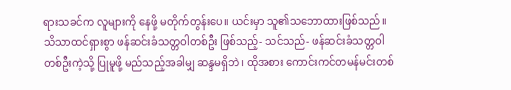ရားသခင်က လူများကို နေဖို့ မတိုက်တွန်းပေ။ ယင်းမှာ သူ၏သဘောထားဖြစ်သည်။ သိသာထင်ရှားစွာ ဖန်ဆင်းခံသတ္တဝါတစ်ဦး ဖြစ်သည့်- သင်သည်- ဖန်ဆင်းခံသတ္တဝါတစ်ဦးကဲ့သို့ ပြုမူဖို့ မည်သည့်အခါမျှ ဆန္ဒမရှိဘဲ၊ ထိုအစား ကောင်းကင်တမန်မင်းတစ်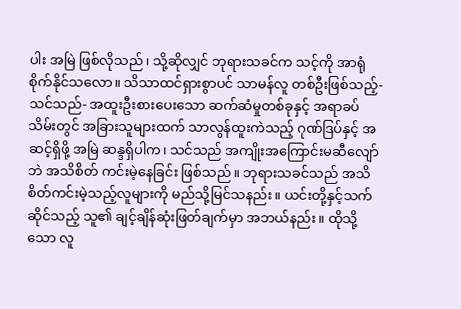ပါး အမြဲ ဖြစ်လိုသည်၊ သို့ဆိုလျှင် ဘုရားသခင်က သင့်ကို အာရုံစိုက်နိုင်သလော။ သိသာထင်ရှားစွာပင် သာမန်လူ တစ်ဦးဖြစ်သည့်- သင်သည်- အထူးဦးစားပေးသော ဆက်ဆံမှုတစ်ခုနှင့် အရာခပ်သိမ်းတွင် အခြားသူများထက် သာလွန်ထူးကဲသည့် ဂုဏ်ဒြပ်နှင့် အဆင့်ရှိဖို့ အမြဲ ဆန္ဒရှိပါက၊ သင်သည် အကျိုးအကြောင်းမဆီလျော်ဘဲ အသိစိတ် ကင်းမဲ့နေခြင်း ဖြစ်သည်။ ဘုရားသခင်သည် အသိစိတ်ကင်းမဲ့သည့်လူများကို မည်သို့မြင်သနည်း။ ယင်းတို့နှင့်သက်ဆိုင်သည့် သူ၏ ချင့်ချိန်ဆုံးဖြတ်ချက်မှာ အဘယ်နည်း။ ထိုသို့သော လူ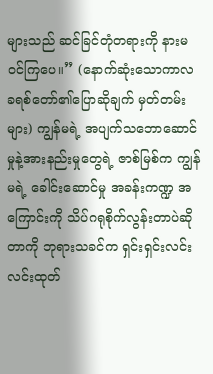များသည် ဆင်ခြင်တုံတရားကို နားမဝင်ကြပေ။” (နောက်ဆုံးသောကာလ ခရစ်တော်၏ပြောဆိုချက် မှတ်တမ်းများ) ကျွန်မရဲ့ အပျက်သဘောဆောင်မှုနဲ့အားနည်းမှုတွေရဲ့ ဇာစ်မြစ်က ကျွန်မရဲ့ ခေါင်းဆောင်မှု အခန်းကဏ္ဍ အကြောင်းကို သိပ်ဂရုစိုက်လွန်းတာပဲဆိုတာကို ဘုရားသခင်က ရှင်းရှင်းလင်းလင်းထုတ်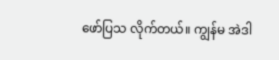ဖော်ပြသ လိုက်တယ်။ ကျွန်မ အဲဒါ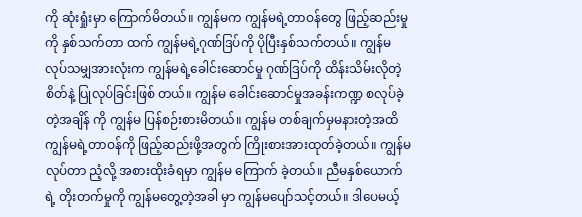ကို ဆုံးရှုံးမှာ ကြောက်မိတယ်။ ကျွန်မက ကျွန်မရဲ့တာဝန်တွေ ဖြည့်ဆည်းမှုကို နှစ်သက်တာ ထက် ကျွန်မရဲ့ဂုဏ်ဒြပ်ကို ပိုပြီးနှစ်သက်တယ်။ ကျွန်မ လုပ်သမျှအားလုံးက ကျွန်မရဲ့ခေါင်းဆောင်မှု ဂုဏ်ဒြပ်ကို ထိန်းသိမ်းလိုတဲ့စိတ်နဲ့ ပြုလုပ်ခြင်းဖြစ် တယ်။ ကျွန်မ ခေါင်းဆောင်မှုအခန်းကဏ္ဍ စလုပ်ခဲ့တဲ့အချိန် ကို ကျွန်မ ပြန်စဉ်းစားမိတယ်။ ကျွန်မ တစ်ချက်မှမနားတဲ့အထိ ကျွန်မရဲ့တာဝန်ကို ဖြည့်ဆည်းဖို့အတွက် ကြိုးစားအားထုတ်ခဲ့တယ်။ ကျွန်မလုပ်တာ ညံ့လို့ အစားထိုးခံရမှာ ကျွန်မ ကြောက် ခဲ့တယ်။ ညီမနှစ်ယောက်ရဲ့ တိုးတက်မှုကို ကျွန်မတွေ့တဲ့အခါ မှာ ကျွန်မပျော်သင့်တယ်။ ဒါပေမယ့်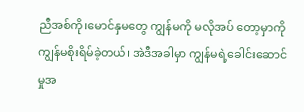ညီအစ်ကို၊မောင်နှမတွေ ကျွန်မကို မလိုအပ် တော့မှာကို ကျွန်မစိုးရိမ်ခဲ့တယ်၊ အဲဒီအခါမှာ ကျွန်မရဲ့ခေါင်းဆောင်မှုအ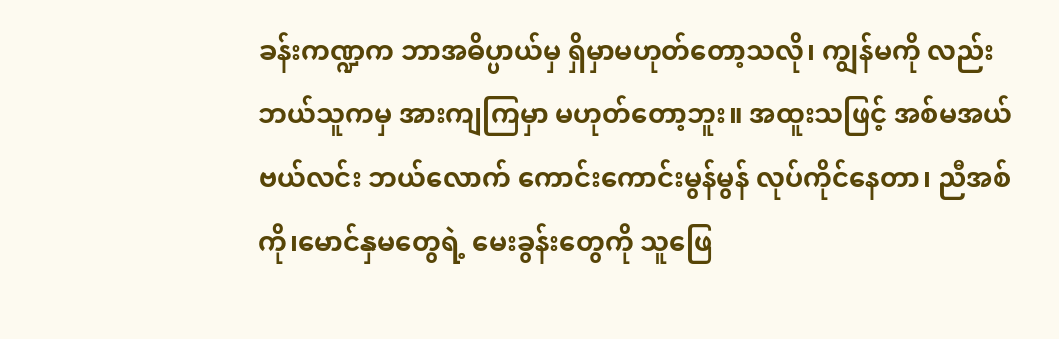ခန်းကဏ္ဍက ဘာအဓိပ္ပာယ်မှ ရှိမှာမဟုတ်တော့သလို၊ ကျွန်မကို လည်း ဘယ်သူကမှ အားကျကြမှာ မဟုတ်တော့ဘူး။ အထူးသဖြင့် အစ်မအယ်ဗယ်လင်း ဘယ်လောက် ကောင်းကောင်းမွန်မွန် လုပ်ကိုင်နေတာ၊ ညီအစ်ကို၊မောင်နှမတွေရဲ့ မေးခွန်းတွေကို သူဖြေ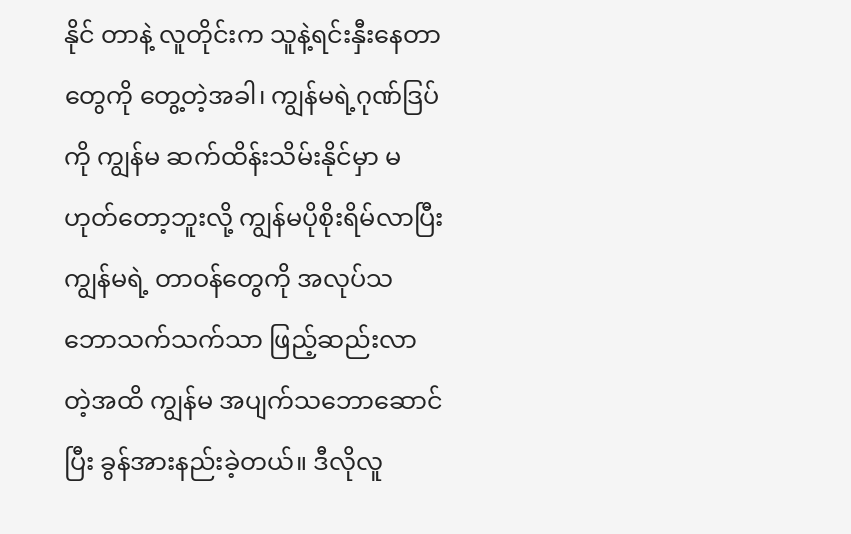နိုင် တာနဲ့ လူတိုင်းက သူနဲ့ရင်းနှီးနေတာတွေကို တွေ့တဲ့အခါ၊ ကျွန်မရဲ့ဂုဏ်ဒြပ်ကို ကျွန်မ ဆက်ထိန်းသိမ်းနိုင်မှာ မဟုတ်တော့ဘူးလို့ ကျွန်မပိုစိုးရိမ်လာပြီး ကျွန်မရဲ့ တာဝန်တွေကို အလုပ်သဘောသက်သက်သာ ဖြည့်ဆည်းလာတဲ့အထိ ကျွန်မ အပျက်သဘောဆောင် ပြီး ခွန်အားနည်းခဲ့တယ်။ ဒီလိုလူ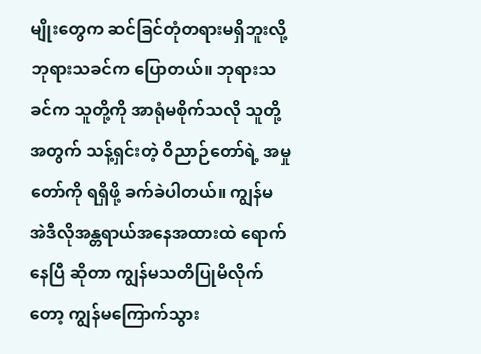မျိုးတွေက ဆင်ခြင်တုံတရားမရှိဘူးလို့ ဘုရားသခင်က ပြောတယ်။ ဘုရားသခင်က သူတို့ကို အာရုံမစိုက်သလို သူတို့အတွက် သန့်ရှင်းတဲ့ ဝိညာဉ်တော်ရဲ့ အမှုတော်ကို ရရှိဖို့ ခက်ခဲပါတယ်။ ကျွန်မ အဲဒီလိုအန္တရာယ်အနေအထားထဲ ရောက်နေပြီ ဆိုတာ ကျွန်မသတိပြုမိလိုက်တော့ ကျွန်မကြောက်သွား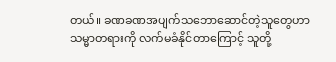တယ်။ ခဏခဏအပျက်သဘောဆောင်တဲ့သူတွေဟာ သမ္မာတရားကို လက်မခံနိုင်တာကြောင့် သူတို့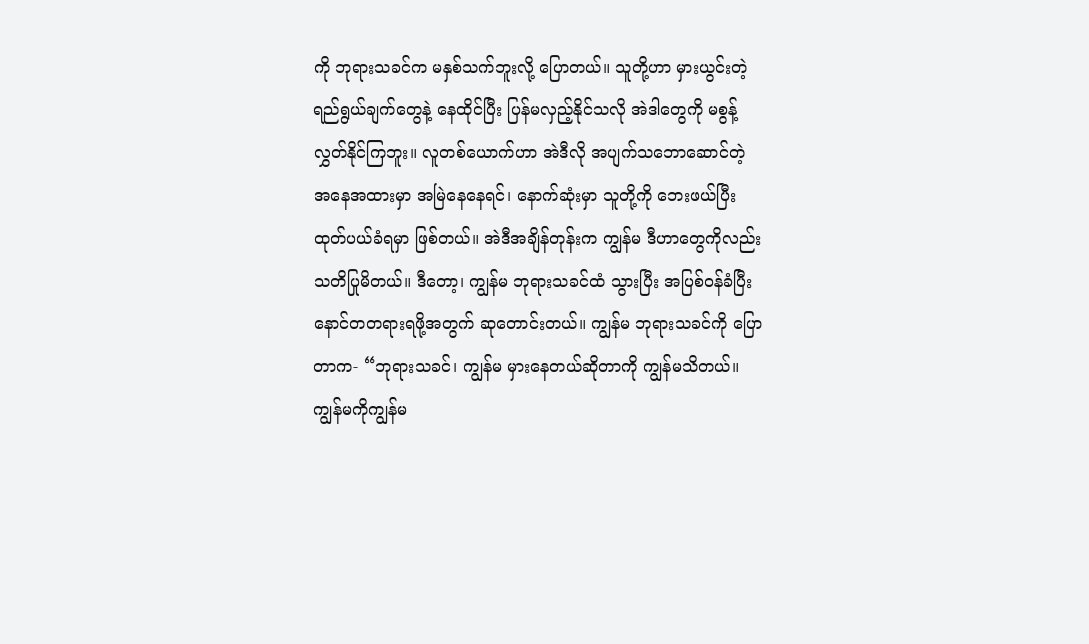ကို ဘုရားသခင်က မနှစ်သက်ဘူးလို့ ပြောတယ်။ သူတို့ဟာ မှားယွင်းတဲ့ရည်ရွယ်ချက်တွေနဲ့ နေထိုင်ပြီး ပြန်မလှည့်နိုင်သလို အဲဒါတွေကို မစွန့်လွှတ်နိုင်ကြဘူး။ လူတစ်ယောက်ဟာ အဲဒီလို အပျက်သဘောဆောင်တဲ့ အနေအထားမှာ အမြဲနေနေရင်၊ နောက်ဆုံးမှာ သူတို့ကို ဘေးဖယ်ပြီး ထုတ်ပယ်ခံရမှာ ဖြစ်တယ်။ အဲဒီအချိန်တုန်းက ကျွန်မ ဒီဟာတွေကိုလည်း သတိပြုမိတယ်။ ဒီတော့၊ ကျွန်မ ဘုရားသခင်ထံ သွားပြီး အပြစ်ဝန်ခံပြီး နောင်တတရားရဖို့အတွက် ဆုတောင်းတယ်။ ကျွန်မ ဘုရားသခင်ကို ပြောတာက- “ဘုရားသခင်၊ ကျွန်မ မှားနေတယ်ဆိုတာကို ကျွန်မသိတယ်။ ကျွန်မကိုကျွန်မ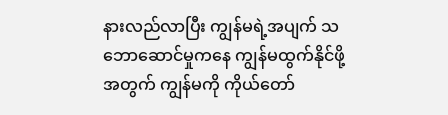နားလည်လာပြီး ကျွန်မရဲ့အပျက် သဘောဆောင်မှုကနေ ကျွန်မထွက်နိုင်ဖို့အတွက် ကျွန်မကို ကိုယ်တော်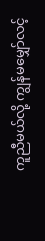ကူညီမယ်လို့ ကျွန်မမျှော်လင့်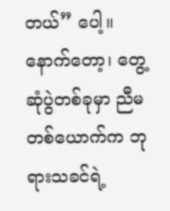တယ်” ပေါ့။
နောက်တော့၊ တွေ့ဆုံပွဲတစ်ခုမှာ ညီမတစ်ယောက်က ဘုရားသခင်ရဲ့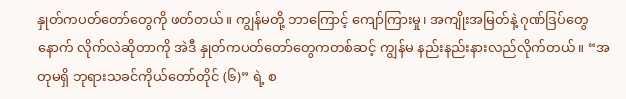နှုတ်ကပတ်တော်တွေကို ဖတ်တယ်။ ကျွန်မတို့ ဘာကြောင့် ကျော်ကြားမှု၊ အကျိုးအမြတ်နဲ့ ဂုဏ်ဒြပ်တွေနောက် လိုက်လဲဆိုတာကို အဲဒီ နှုတ်ကပတ်တော်တွေကတစ်ဆင့် ကျွန်မ နည်းနည်းနားလည်လိုက်တယ်။ “အတုမရှိ ဘုရားသခင်ကိုယ်တော်တိုင် (၆)” ရဲ့ စ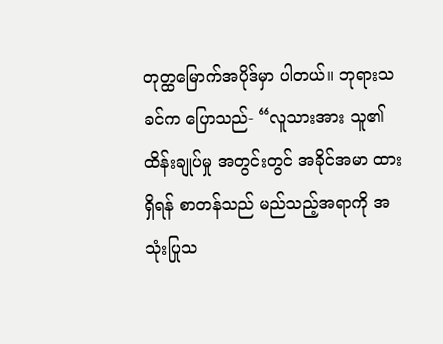တုတ္ထမြောက်အပိုဒ်မှာ ပါတယ်။ ဘုရားသခင်က ပြောသည်- “လူသားအား သူ၏ထိန်းချုပ်မှု အတွင်းတွင် အခိုင်အမာ ထားရှိရန် စာတန်သည် မည်သည့်အရာကို အသုံးပြုသ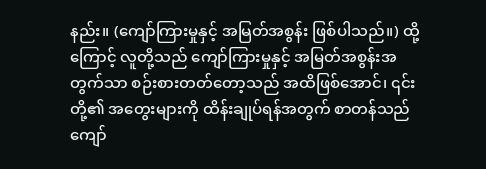နည်း။ (ကျော်ကြားမှုနှင့် အမြတ်အစွန်း ဖြစ်ပါသည်။) ထို့ကြောင့် လူတို့သည် ကျော်ကြားမှုနှင့် အမြတ်အစွန်းအတွက်သာ စဉ်းစားတတ်တော့သည် အထိဖြစ်အောင်၊ ၎င်းတို့၏ အတွေးများကို ထိန်းချုပ်ရန်အတွက် စာတန်သည် ကျော်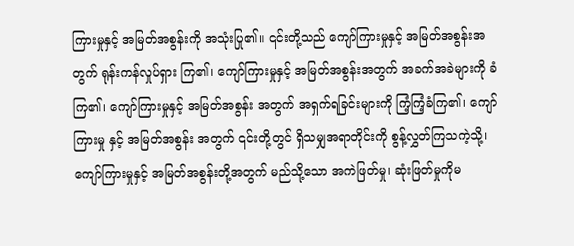ကြားမှုနှင့် အမြတ်အစွန်းကို အသုံးပြု၏။ ၎င်းတို့သည် ကျော်ကြားမှုနှင့် အမြတ်အစွန်းအတွက် ရုန်းကန်လှုပ်ရှား ကြ၏၊ ကျော်ကြားမှုနှင့် အမြတ်အစွန်းအတွက် အခက်အခဲများကို ခံကြ၏၊ ကျော်ကြားမှုနှင့် အမြတ်အစွန်း အတွက် အရှက်ရခြင်းများကို ကြံ့ကြံ့ခံကြ၏၊ ကျော်ကြားမှု နှင့် အမြတ်အစွန်း အတွက် ၎င်းတို့တွင် ရှိသမျှအရာတိုင်းကို စွန့်လွှတ်ကြသကဲ့သို့၊ ကျော်ကြားမှုနှင့် အမြတ်အစွန်းတို့အတွက် မည်သို့သော အကဲဖြတ်မှု၊ ဆုံးဖြတ်မှုကိုမ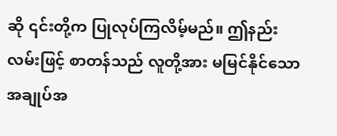ဆို ၎င်းတို့က ပြုလုပ်ကြလိမ့်မည်။ ဤနည်းလမ်းဖြင့် စာတန်သည် လူတို့အား မမြင်နိုင်သော အချုပ်အ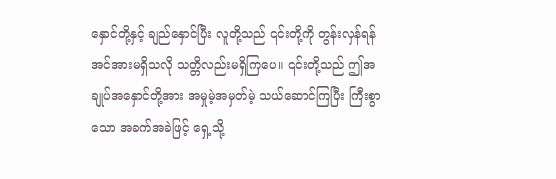နှောင်တို့နှင့် ချည်နှောင်ပြီး လူတို့သည် ၎င်းတို့ကို တွန်းလှန်ရန် အင်အားမရှိသလို သတ္တိလည်းမရှိကြပေ။ ၎င်းတို့သည် ဤအချုပ်အနှောင်တို့အား အမှုမဲ့အမှတ်မဲ့ သယ်ဆောင်ကြပြီး ကြီးစွာသော အခက်အခဲဖြင့် ရှေ့သို့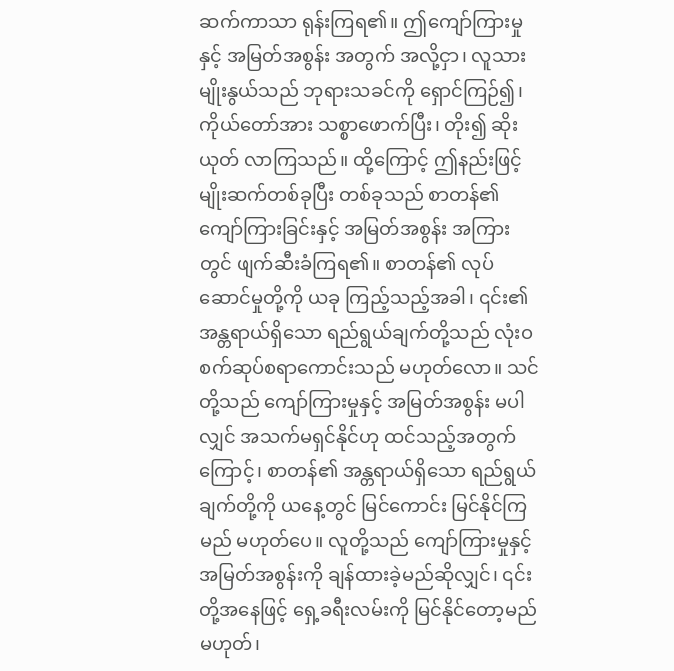ဆက်ကာသာ ရုန်းကြရ၏။ ဤကျော်ကြားမှုနှင့် အမြတ်အစွန်း အတွက် အလို့ငှာ၊ လူသားမျိုးနွယ်သည် ဘုရားသခင်ကို ရှောင်ကြဉ်၍၊ ကိုယ်တော်အား သစ္စာဖောက်ပြီး၊ တိုး၍ ဆိုးယုတ် လာကြသည်။ ထို့ကြောင့် ဤနည်းဖြင့် မျိုးဆက်တစ်ခုပြီး တစ်ခုသည် စာတန်၏ ကျော်ကြားခြင်းနှင့် အမြတ်အစွန်း အကြားတွင် ဖျက်ဆီးခံကြရ၏။ စာတန်၏ လုပ်ဆောင်မှုတို့ကို ယခု ကြည့်သည့်အခါ၊ ၎င်း၏ အန္တရာယ်ရှိသော ရည်ရွယ်ချက်တို့သည် လုံးဝ စက်ဆုပ်စရာကောင်းသည် မဟုတ်လော။ သင်တို့သည် ကျော်ကြားမှုနှင့် အမြတ်အစွန်း မပါလျှင် အသက်မရှင်နိုင်ဟု ထင်သည့်အတွက်ကြောင့်၊ စာတန်၏ အန္တရာယ်ရှိသော ရည်ရွယ်ချက်တို့ကို ယနေ့တွင် မြင်ကောင်း မြင်နိုင်ကြမည် မဟုတ်ပေ။ လူတို့သည် ကျော်ကြားမှုနှင့် အမြတ်အစွန်းကို ချန်ထားခဲ့မည်ဆိုလျှင်၊ ၎င်းတို့အနေဖြင့် ရှေ့ခရီးလမ်းကို မြင်နိုင်တော့မည် မဟုတ်၊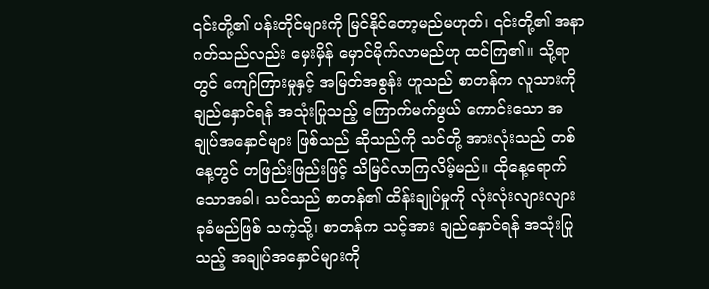၎င်းတို့၏ ပန်းတိုင်များကို မြင်နိုင်တော့မည်မဟုတ်၊ ၎င်းတို့၏ အနာဂတ်သည်လည်း မှေးမှိန် မှောင်မိုက်လာမည်ဟု ထင်ကြ၏။ သို့ရာတွင် ကျော်ကြားမှုနှင့် အမြတ်အစွန်း ဟူသည် စာတန်က လူသားကို ချည်နှောင်ရန် အသုံးပြုသည့် ကြောက်မက်ဖွယ် ကောင်းသော အချုပ်အနှောင်များ ဖြစ်သည် ဆိုသည်ကို သင်တို့ အားလုံးသည် တစ်နေ့တွင် တဖြည်းဖြည်းဖြင့် သိမြင်လာကြလိမ့်မည်။ ထိုနေ့ရောက်သောအခါ၊ သင်သည် စာတန်၏ ထိန်းချုပ်မှုကို လုံးလုံးလျားလျား ခုခံမည်ဖြစ် သကဲ့သို့၊ စာတန်က သင့်အား ချည်နှောင်ရန် အသုံးပြုသည့် အချုပ်အနှောင်များကို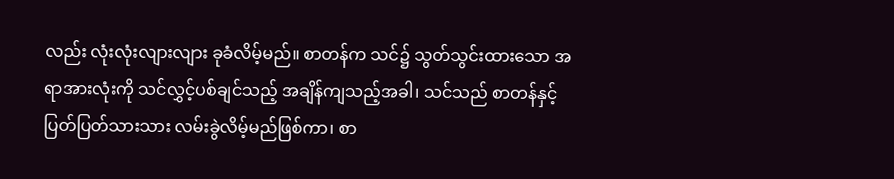လည်း လုံးလုံးလျားလျား ခုခံလိမ့်မည်။ စာတန်က သင်၌ သွတ်သွင်းထားသော အရာအားလုံးကို သင်လွှင့်ပစ်ချင်သည့် အချိန်ကျသည့်အခါ၊ သင်သည် စာတန်နှင့် ပြတ်ပြတ်သားသား လမ်းခွဲလိမ့်မည်ဖြစ်ကာ၊ စာ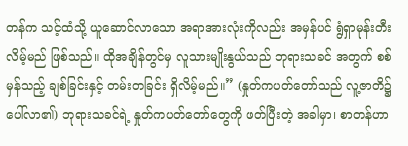တန်က သင့်ထံသို့ ယူဆောင်လာသော အရာအားလုံးကိုလည်း အမှန်ပင် ရွံရှာမုန်းတီး လိမ့်မည် ဖြစ်သည်။ ထိုအချိန်တွင်မှ လူသားမျိုးနွယ်သည် ဘုရားသခင် အတွက် စစ်မှန်သည့် ချစ်ခြင်းနှင့် တမ်းတခြင်း ရှိလိမ့်မည်။” (နှုတ်ကပတ်တော်သည် လူ့ဇာတိ၌ ပေါ်လာ၏) ဘုရားသခင်ရဲ့ နှုတ်ကပတ်တော်တွေကို ဖတ်ပြီးတဲ့ အခါမှာ၊ စာတန်ဟာ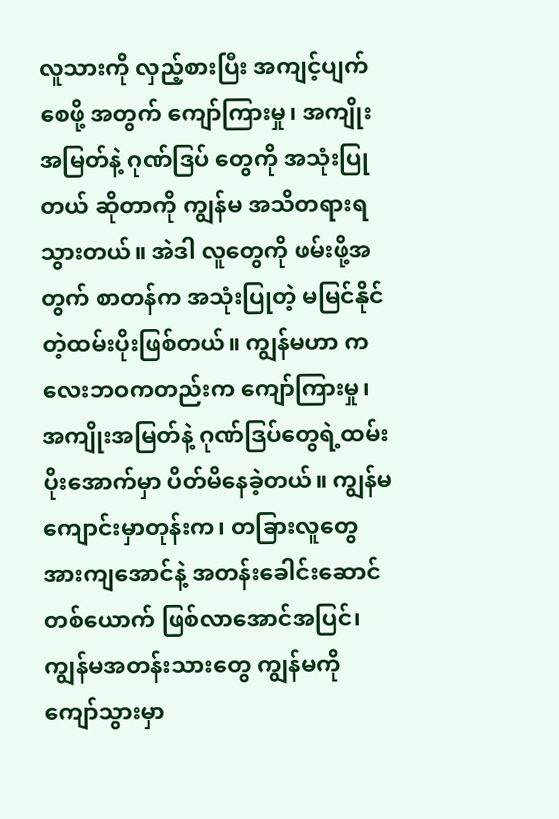လူသားကို လှည့်စားပြီး အကျင့်ပျက်စေဖို့ အတွက် ကျော်ကြားမှု၊ အကျိုးအမြတ်နဲ့ ဂုဏ်ဒြပ် တွေကို အသုံးပြုတယ် ဆိုတာကို ကျွန်မ အသိတရားရသွားတယ်။ အဲဒါ လူတွေကို ဖမ်းဖို့အတွက် စာတန်က အသုံးပြုတဲ့ မမြင်နိုင်တဲ့ထမ်းပိုးဖြစ်တယ်။ ကျွန်မဟာ ကလေးဘဝကတည်းက ကျော်ကြားမှု၊ အကျိုးအမြတ်နဲ့ ဂုဏ်ဒြပ်တွေရဲ့ထမ်းပိုးအောက်မှာ ပိတ်မိနေခဲ့တယ်။ ကျွန်မ ကျောင်းမှာတုန်းက၊ တခြားလူတွေ အားကျအောင်နဲ့ အတန်းခေါင်းဆောင် တစ်ယောက် ဖြစ်လာအောင်အပြင်၊ ကျွန်မအတန်းသားတွေ ကျွန်မကို ကျော်သွားမှာ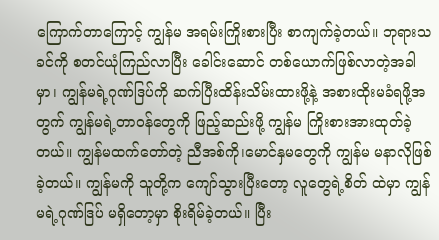ကြောက်တာကြောင့် ကျွန်မ အရမ်းကြိုးစားပြီး စာကျက်ခဲ့တယ်။ ဘုရားသခင်ကို စတင်ယုံကြည်လာပြီး ခေါင်းဆောင် တစ်ယောက်ဖြစ်လာတဲ့အခါမှာ၊ ကျွန်မရဲ့ဂုဏ်ဒြပ်ကို ဆက်ပြီးထိန်းသိမ်းထားဖို့နဲ့ အစားထိုးမခံရဖို့အတွက် ကျွန်မရဲ့တာဝန်တွေကို ဖြည့်ဆည်းဖို့ ကျွန်မ ကြိုးစားအားထုတ်ခဲ့တယ်။ ကျွန်မထက်တော်တဲ့ ညီအစ်ကို၊မောင်နှမတွေကို ကျွန်မ မနာလိုဖြစ်ခဲ့တယ်။ ကျွန်မကို သူတို့က ကျော်သွားပြီးတော့ လူတွေရဲ့စိတ် ထဲမှာ ကျွန်မရဲ့ဂုဏ်ဒြပ် မရှိတော့မှာ စိုးရိမ်ခဲ့တယ်။ ပြီး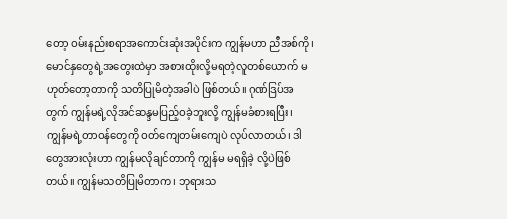တော့ ဝမ်းနည်းစရာအကောင်းဆုံးအပိုင်းက ကျွန်မဟာ ညီအစ်ကို၊မောင်နှတွေရဲ့အတွေးထဲမှာ အစားထိုးလို့မရတဲ့လူတစ်ယောက် မဟုတ်တော့တာကို သတိပြုမိတဲ့အခါပဲ ဖြစ်တယ်။ ဂုဏ်ဒြပ်အတွက် ကျွန်မရဲ့လိုအင်ဆန္ဒမပြည့်ဝခဲ့ဘူးလို့ ကျွန်မခံစားရပြီး၊ ကျွန်မရဲ့တာဝန်တွေကို ဝတ်ကျေတမ်းကျေပဲ လုပ်လာတယ်၊ ဒါတွေအားလုံးဟာ ကျွန်မလိုချင်တာကို ကျွန်မ မရရှိခဲ့ လို့ပဲဖြစ်တယ်။ ကျွန်မသတိပြုမိတာက၊ ဘုရားသ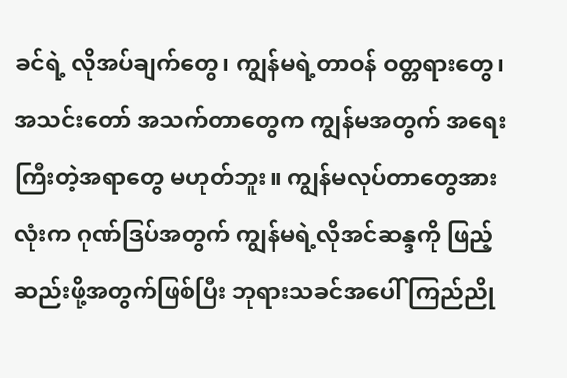ခင်ရဲ့ လိုအပ်ချက်တွေ၊ ကျွန်မရဲ့တာဝန် ဝတ္တရားတွေ၊ အသင်းတော် အသက်တာတွေက ကျွန်မအတွက် အရေးကြီးတဲ့အရာတွေ မဟုတ်ဘူး။ ကျွန်မလုပ်တာတွေအားလုံးက ဂုဏ်ဒြပ်အတွက် ကျွန်မရဲ့လိုအင်ဆန္ဒကို ဖြည့်ဆည်းဖို့အတွက်ဖြစ်ပြီး ဘုရားသခင်အပေါ် ကြည်ညို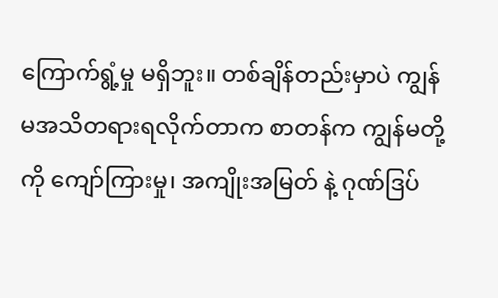ကြောက်ရွံ့မှု မရှိဘူး။ တစ်ချိန်တည်းမှာပဲ ကျွန်မအသိတရားရလိုက်တာက စာတန်က ကျွန်မတို့ကို ကျော်ကြားမှု၊ အကျိုးအမြတ် နဲ့ ဂုဏ်ဒြပ်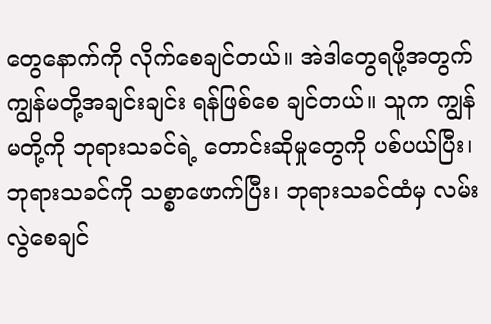တွေနောက်ကို လိုက်စေချင်တယ်။ အဲဒါတွေရဖို့အတွက် ကျွန်မတို့အချင်းချင်း ရန်ဖြစ်စေ ချင်တယ်။ သူက ကျွန်မတို့ကို ဘုရားသခင်ရဲ့ တောင်းဆိုမှုတွေကို ပစ်ပယ်ပြီး၊ ဘုရားသခင်ကို သစ္စာဖောက်ပြီး၊ ဘုရားသခင်ထံမှ လမ်းလွဲစေချင်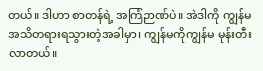တယ်။ ဒါဟာ စာတန်ရဲ့ အကြံဉာဏ်ပဲ။ အဲဒါကို ကျွန်မ အသိတရားရသွားတဲ့အခါမှာ၊ ကျွန်မကိုကျွန်မ မုန်းတီးလာတယ်။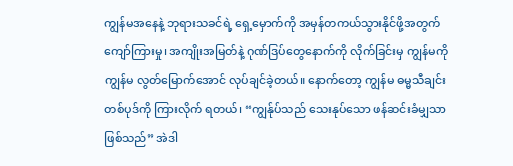ကျွန်မအနေနဲ့ ဘုရားသခင်ရဲ့ ရှေ့မှောက်ကို အမှန်တကယ်သွားနိုင်ဖို့အတွက် ကျော်ကြားမှု၊ အကျိုးအမြတ်နဲ့ ဂုဏ်ဒြပ်တွေနောက်ကို လိုက်ခြင်းမှ ကျွန်မကိုကျွန်မ လွတ်မြောက်အောင် လုပ်ချင်ခဲ့တယ်။ နောက်တော့ ကျွန်မ ဓမ္မသီချင်းတစ်ပုဒ်ကို ကြားလိုက် ရတယ်၊ “ကျွန်ုပ်သည် သေးနုပ်သော ဖန်ဆင်းခံမျှသာဖြစ်သည်” အဲဒါ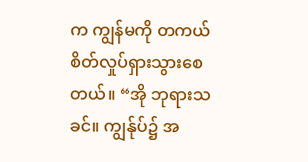က ကျွန်မကို တကယ်စိတ်လှုပ်ရှားသွားစေတယ်။ “အို ဘုရားသခင်။ ကျွန်ုပ်၌ အ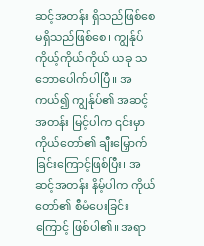ဆင့်အတန်း ရှိသည်ဖြစ်စေ မရှိသည်ဖြစ်စေ၊ ကျွန်ုပ် ကိုယ့်ကိုယ်ကိုယ် ယခု သဘောပေါက်ပါပြီ။ အကယ်၍ ကျွန်ုပ်၏ အဆင့်အတန်း မြင့်ပါက ၎င်းမှာ ကိုယ်တော်၏ ချီးမြှောက်ခြင်းကြောင့်ဖြစ်ပြီး၊ အဆင့်အတန်း နိမ့်ပါက ကိုယ်တော်၏ စီမံပေးခြင်းကြောင့် ဖြစ်ပါ၏။ အရာ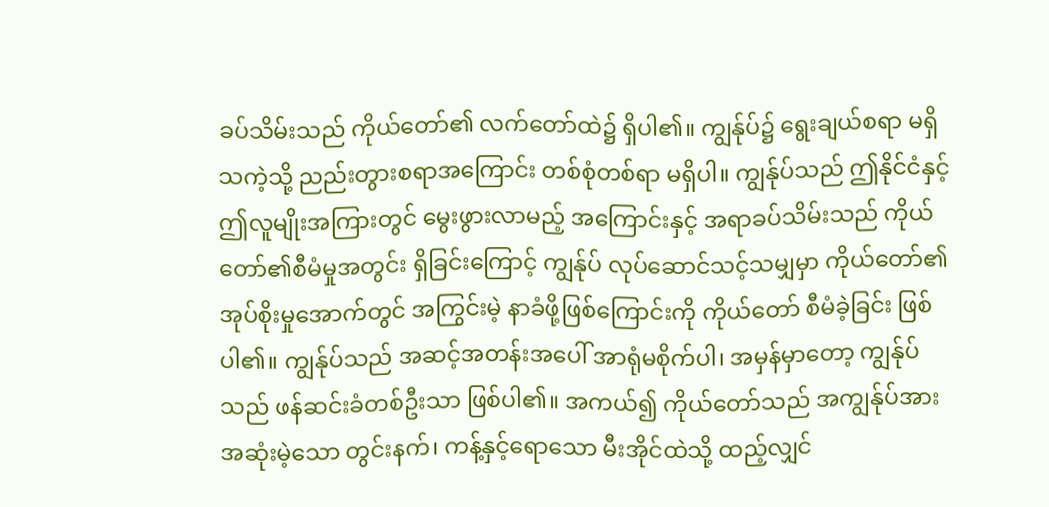ခပ်သိမ်းသည် ကိုယ်တော်၏ လက်တော်ထဲ၌ ရှိပါ၏။ ကျွန်ုပ်၌ ရွေးချယ်စရာ မရှိသကဲ့သို့ ညည်းတွားစရာအကြောင်း တစ်စုံတစ်ရာ မရှိပါ။ ကျွန်ုပ်သည် ဤနိုင်ငံနှင့် ဤလူမျိုးအကြားတွင် မွေးဖွားလာမည့် အကြောင်းနှင့် အရာခပ်သိမ်းသည် ကိုယ်တော်၏စီမံမှုအတွင်း ရှိခြင်းကြောင့် ကျွန်ုပ် လုပ်ဆောင်သင့်သမျှမှာ ကိုယ်တော်၏ အုပ်စိုးမှုအောက်တွင် အကြွင်းမဲ့ နာခံဖို့ဖြစ်ကြောင်းကို ကိုယ်တော် စီမံခဲ့ခြင်း ဖြစ်ပါ၏။ ကျွန်ုပ်သည် အဆင့်အတန်းအပေါ် အာရုံမစိုက်ပါ၊ အမှန်မှာတော့ ကျွန်ုပ်သည် ဖန်ဆင်းခံတစ်ဦးသာ ဖြစ်ပါ၏။ အကယ်၍ ကိုယ်တော်သည် အကျွန်ုပ်အား အဆုံးမဲ့သော တွင်းနက်၊ ကန့်နှင့်ရောသော မီးအိုင်ထဲသို့ ထည့်လျှင်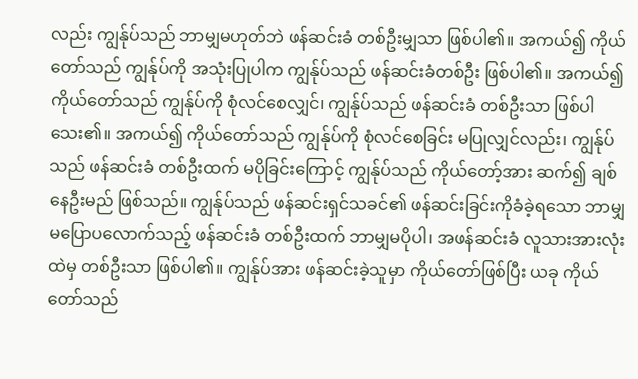လည်း ကျွန်ုပ်သည် ဘာမျှမဟုတ်ဘဲ ဖန်ဆင်းခံ တစ်ဦးမျှသာ ဖြစ်ပါ၏။ အကယ်၍ ကိုယ်တော်သည် ကျွန်ုပ်ကို အသုံးပြုပါက ကျွန်ုပ်သည် ဖန်ဆင်းခံတစ်ဦး ဖြစ်ပါ၏။ အကယ်၍ ကိုယ်တော်သည် ကျွန်ုပ်ကို စုံလင်စေလျှင်၊ ကျွန်ုပ်သည် ဖန်ဆင်းခံ တစ်ဦးသာ ဖြစ်ပါသေး၏။ အကယ်၍ ကိုယ်တော်သည် ကျွန်ုပ်ကို စုံလင်စေခြင်း မပြုလျှင်လည်း၊ ကျွန်ုပ်သည် ဖန်ဆင်းခံ တစ်ဦးထက် မပိုခြင်းကြောင့် ကျွန်ုပ်သည် ကိုယ်တော့်အား ဆက်၍ ချစ်နေဦးမည် ဖြစ်သည်။ ကျွန်ုပ်သည် ဖန်ဆင်းရှင်သခင်၏ ဖန်ဆင်းခြင်းကိုခံခဲ့ရသော ဘာမျှ မပြောပလောက်သည့် ဖန်ဆင်းခံ တစ်ဦးထက် ဘာမျှမပိုပါ၊ အဖန်ဆင်းခံ လူသားအားလုံးထဲမှ တစ်ဦးသာ ဖြစ်ပါ၏။ ကျွန်ုပ်အား ဖန်ဆင်းခဲ့သူမှာ ကိုယ်တော်ဖြစ်ပြီး ယခု ကိုယ်တော်သည်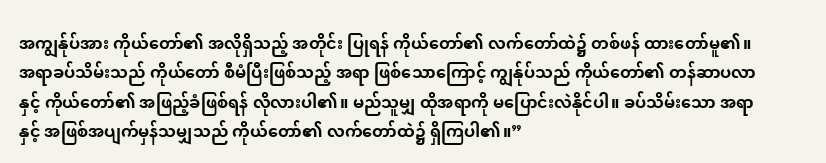အကျွန်ုပ်အား ကိုယ်တော်၏ အလိုရှိသည့် အတိုင်း ပြုရန် ကိုယ်တော်၏ လက်တော်ထဲ၌ တစ်ဖန် ထားတော်မူ၏။ အရာခပ်သိမ်းသည် ကိုယ်တော် စီမံပြီးဖြစ်သည့် အရာ ဖြစ်သောကြောင့် ကျွန်ုပ်သည် ကိုယ်တော်၏ တန်ဆာပလာနှင့် ကိုယ်တော်၏ အဖြည့်ခံဖြစ်ရန် လိုလားပါ၏။ မည်သူမျှ ထိုအရာကို မပြောင်းလဲနိုင်ပါ။ ခပ်သိမ်းသော အရာနှင့် အဖြစ်အပျက်မှန်သမျှသည် ကိုယ်တော်၏ လက်တော်ထဲ၌ ရှိကြပါ၏။”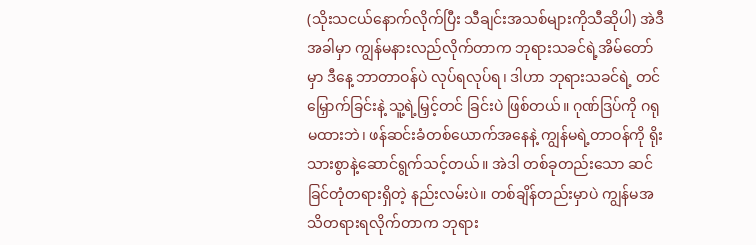(သိုးသငယ်နောက်လိုက်ပြီး သီချင်းအသစ်များကိုသီဆိုပါ) အဲဒီအခါမှာ ကျွန်မနားလည်လိုက်တာက ဘုရားသခင်ရဲ့အိမ်တော်မှာ ဒီနေ့ ဘာတာဝန်ပဲ လုပ်ရလုပ်ရ၊ ဒါဟာ ဘုရားသခင်ရဲ့ တင်မြှောက်ခြင်းနဲ့ သူ့ရဲ့မြှင့်တင် ခြင်းပဲ ဖြစ်တယ်။ ဂုဏ်ဒြပ်ကို ဂရုမထားဘဲ၊ ဖန်ဆင်းခံတစ်ယောက်အနေနဲ့ ကျွန်မရဲ့တာဝန်ကို ရိုးသားစွာနဲ့ဆောင်ရွက်သင့်တယ်။ အဲဒါ တစ်ခုတည်းသော ဆင်ခြင်တုံတရားရှိတဲ့ နည်းလမ်းပဲ။ တစ်ချိန်တည်းမှာပဲ ကျွန်မအသိတရားရလိုက်တာက ဘုရား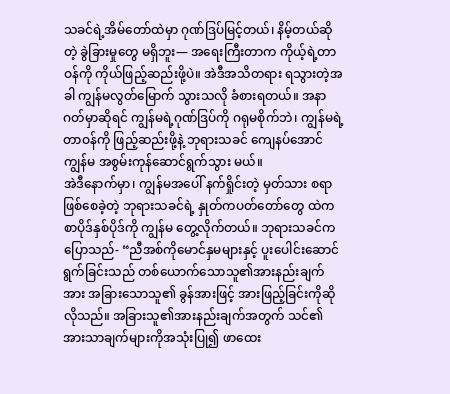သခင်ရဲ့အိမ်တော်ထဲမှာ ဂုဏ်ဒြပ်မြင့်တယ်၊ နိမ့်တယ်ဆိုတဲ့ ခွဲခြားမှုတွေ မရှိဘူး— အရေးကြီးတာက ကိုယ့်ရဲ့တာဝန်ကို ကိုယ်ဖြည့်ဆည်းဖို့ပဲ။ အဲဒီအသိတရား ရသွားတဲ့အခါ ကျွန်မလွတ်မြောက် သွားသလို ခံစားရတယ်။ အနာဂတ်မှာဆိုရင် ကျွန်မရဲ့ဂုဏ်ဒြပ်ကို ဂရုမစိုက်ဘဲ၊ ကျွန်မရဲ့တာဝန်ကို ဖြည့်ဆည်းဖို့နဲ့ ဘုရားသခင် ကျေနပ်အောင် ကျွန်မ အစွမ်းကုန်ဆောင်ရွက်သွား မယ်။
အဲဒီနောက်မှာ၊ ကျွန်မအပေါ် နက်ရှိုင်းတဲ့ မှတ်သား စရာ ဖြစ်စေခဲ့တဲ့ ဘုရားသခင်ရဲ့ နှုတ်ကပတ်တော်တွေ ထဲက စာပိုဒ်နှစ်ပိုဒ်ကို ကျွန်မ တွေ့လိုက်တယ်။ ဘုရားသခင်က ပြောသည်- “ညီအစ်ကိုမောင်နှမများနှင့် ပူးပေါင်းဆောင်ရွက်ခြင်းသည် တစ်ယောက်သောသူ၏အားနည်းချက်အား အခြားသောသူ၏ ခွန်အားဖြင့် အားဖြည့်ခြင်းကိုဆိုလိုသည်။ အခြားသူ၏အားနည်းချက်အတွက် သင်၏အားသာချက်များကိုအသုံးပြု၍ ဖာထေး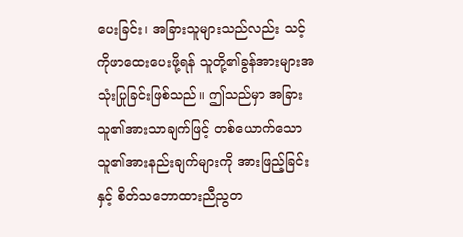ပေးခြင်း၊ အခြားသူများသည်လည်း သင့်ကိုဖာထေးပေးဖို့ရန် သူတို့၏ခွန်အားများအသုံးပြုခြင်းဖြစ်သည်။ ဤသည်မှာ အခြားသူ၏အားသာချက်ဖြင့် တစ်ယောက်သောသူ၏အားနည်းချက်များကို အားဖြည့်ခြင်းနှင့် စိတ်သဘောထားညီညွတ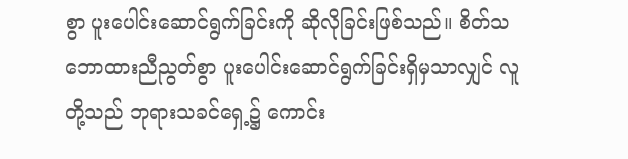စွာ ပူးပေါင်းဆောင်ရွက်ခြင်းကို ဆိုလိုခြင်းဖြစ်သည်။ စိတ်သဘောထားညီညွတ်စွာ ပူးပေါင်းဆောင်ရွက်ခြင်းရှိမှသာလျှင် လူတို့သည် ဘုရားသခင်ရှေ့၌ ကောင်း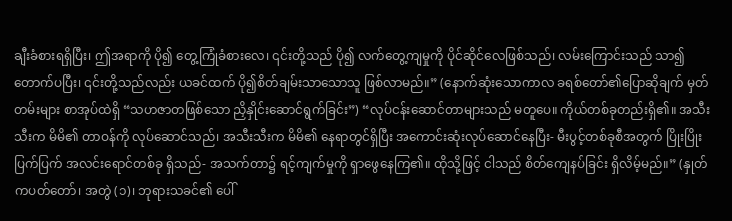ချီးခံစားရရှိပြီး၊ ဤအရာကို ပို၍ တွေ့ကြုံခံစားလေ၊ ၎င်းတို့သည် ပို၍ လက်တွေ့ကျမှုကို ပိုင်ဆိုင်လေဖြစ်သည်၊ လမ်းကြောင်းသည် သာ၍ တောက်ပပြီး၊ ၎င်းတို့သည်လည်း ယခင်ထက် ပို၍စိတ်ချမ်းသာသောသူ ဖြစ်လာမည်။” (နောက်ဆုံးသောကာလ ခရစ်တော်၏ပြောဆိုချက် မှတ်တမ်းများ စာအုပ်ထဲရှိ “သဟဇာတဖြစ်သော ညှိနှိုင်းဆောင်ရွက်ခြင်း”) “လုပ်ငန်းဆောင်တာများသည် မတူပေ။ ကိုယ်တစ်ခုတည်းရှိ၏။ အသီးသီးက မိမိ၏ တာဝန်ကို လုပ်ဆောင်သည်၊ အသီးသီးက မိမိ၏ နေရာတွင်ရှိပြီး အကောင်းဆုံးလုပ်ဆောင်နေပြီး- မီးပွင့်တစ်ခုစီအတွက် ပြိုးပြိုးပြက်ပြက် အလင်းရောင်တစ်ခု ရှိသည်- အသက်တာ၌ ရင့်ကျက်မှုကို ရှာဖွေနေကြ၏။ ထိုသို့ဖြင့် ငါသည် စိတ်ကျေနပ်ခြင်း ရှိလိမ့်မည်။” (နှုတ်ကပတ်တော်၊ အတွဲ (၁)၊ ဘုရားသခင်၏ ပေါ်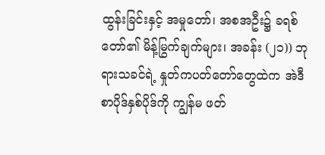ထွန်းခြင်းနှင့် အမှုတော်၊ အစအဦး၌ ခရစ်တော်၏ မိန့်မြွက်ချက်များ၊ အခန်း (၂၁)) ဘုရားသခင်ရဲ့ နှုတ်ကပတ်တော်တွေထဲက အဲဒီစာပိုဒ်နှစ်ပိုဒ်ကို ကျွန်မ ဖတ်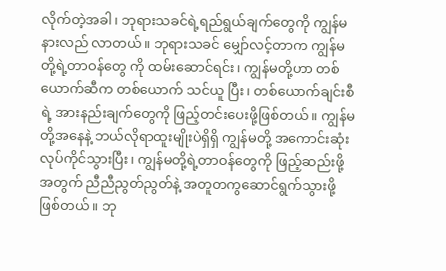လိုက်တဲ့အခါ၊ ဘုရားသခင်ရဲ့ရည်ရွယ်ချက်တွေကို ကျွန်မ နားလည် လာတယ်။ ဘုရားသခင် မျှော်လင့်တာက ကျွန်မတို့ရဲ့တာဝန်တွေ ကို ထမ်းဆောင်ရင်း၊ ကျွန်မတို့ဟာ တစ်ယောက်ဆီက တစ်ယောက် သင်ယူ ပြီး၊ တစ်ယောက်ချင်းစီရဲ့ အားနည်းချက်တွေကို ဖြည့်တင်းပေးဖို့ဖြစ်တယ်။ ကျွန်မတို့အနေနဲ့ ဘယ်လိုရာထူးမျိုးပဲရှိရှိ ကျွန်မတို့ အကောင်းဆုံးလုပ်ကိုင်သွားပြီး၊ ကျွန်မတို့ရဲ့တာဝန်တွေကို ဖြည့်ဆည်းဖို့အတွက် ညီညီညွတ်ညွတ်နဲ့ အတူတကွဆောင်ရွက်သွားဖို့ ဖြစ်တယ်။ ဘု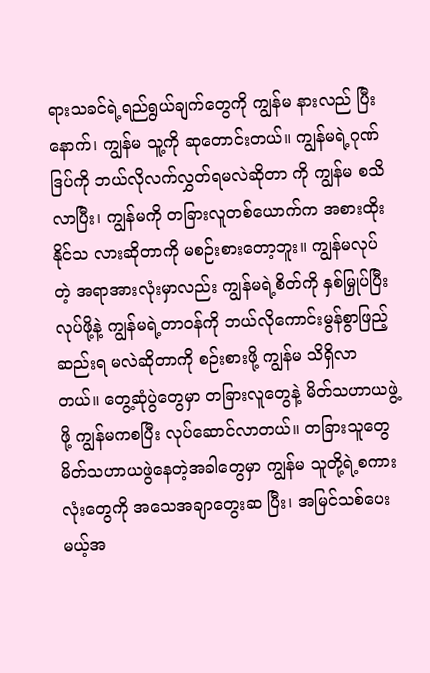ရားသခင်ရဲ့ရည်ရွယ်ချက်တွေကို ကျွန်မ နားလည် ပြီးနောက်၊ ကျွန်မ သူ့ကို ဆုတောင်းတယ်။ ကျွန်မရဲ့ဂုဏ်ဒြပ်ကို ဘယ်လိုလက်လွှတ်ရမလဲဆိုတာ ကို ကျွန်မ စသိလာပြီး၊ ကျွန်မကို တခြားလူတစ်ယောက်က အစားထိုးနိုင်သ လားဆိုတာကို မစဉ်းစားတော့ဘူး။ ကျွန်မလုပ်တဲ့ အရာအားလုံးမှာလည်း ကျွန်မရဲ့စိတ်ကို နှစ်မြှုပ်ပြီးလုပ်ဖို့နဲ့ ကျွန်မရဲ့တာဝန်ကို ဘယ်လိုကောင်းမွန်စွာဖြည့်ဆည်းရ မလဲဆိုတာကို စဉ်းစားဖို့ ကျွန်မ သိရှိလာတယ်။ တွေ့ဆုံပွဲတွေမှာ တခြားလူတွေနဲ့ မိတ်သဟာယဖွဲ့ဖို့ ကျွန်မကစပြီး လုပ်ဆောင်လာတယ်။ တခြားသူတွေ မိတ်သဟာယဖွဲနေတဲ့အခါတွေမှာ ကျွန်မ သူတို့ရဲ့စကားလုံးတွေကို အသေအချာတွေးဆ ပြီး၊ အမြင်သစ်ပေးမယ့်အ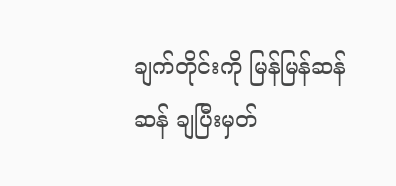ချက်တိုင်းကို မြန်မြန်ဆန်ဆန် ချပြီးမှတ်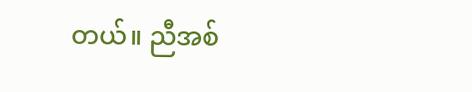တယ်။ ညီအစ်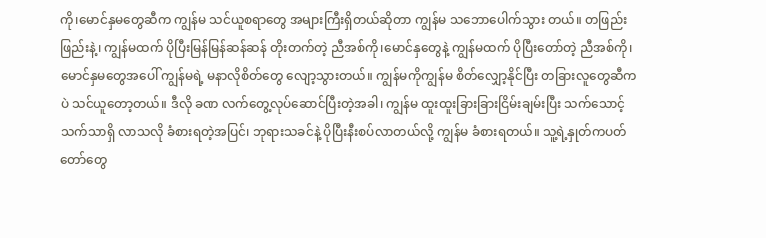ကို၊မောင်နှမတွေဆီက ကျွန်မ သင်ယူစရာတွေ အများကြီးရှိတယ်ဆိုတာ ကျွန်မ သဘောပေါက်သွား တယ်။ တဖြည်းဖြည်းနဲ့၊ ကျွန်မထက် ပိုပြီးမြန်မြန်ဆန်ဆန် တိုးတက်တဲ့ ညီအစ်ကို၊မောင်နှတွေနဲ့ ကျွန်မထက် ပိုပြီးတော်တဲ့ ညီအစ်ကို၊မောင်နှမတွေအပေါ် ကျွန်မရဲ့ မနာလိုစိတ်တွေ လျော့သွားတယ်။ ကျွန်မကိုကျွန်မ စိတ်လျှော့နိုင်ပြီး တခြားလူတွေဆီက ပဲ သင်ယူတော့တယ်။ ဒီလို ခဏ လက်တွေ့လုပ်ဆောင်ပြီးတဲ့အခါ၊ ကျွန်မ ထူးထူးခြားခြားငြိမ်းချမ်းပြီး သက်သောင့်သက်သာရှိ လာသလို ခံစားရတဲ့အပြင်၊ ဘုရားသခင်နဲ့ ပိုပြီးနီးစပ်လာတယ်လို့ ကျွန်မ ခံစားရတယ်။ သူ့ရဲ့နှုတ်ကပတ်တော်တွေ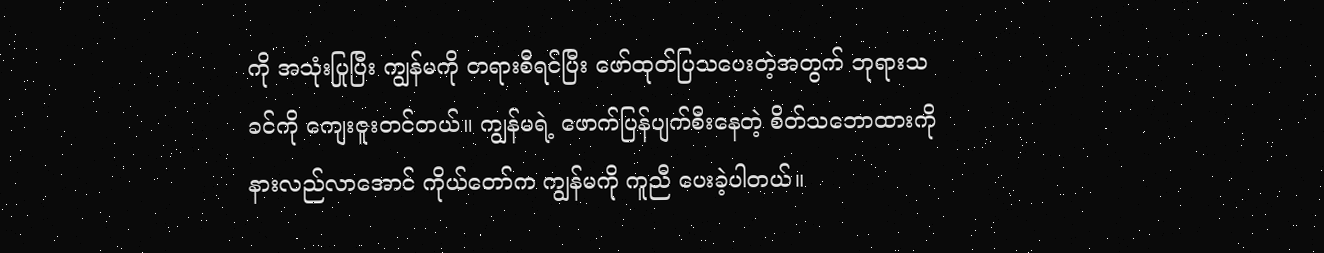ကို အသုံးပြုပြီး ကျွန်မကို တရားစီရင်ပြီး ဖော်ထုတ်ပြသပေးတဲ့အတွက် ဘုရားသခင်ကို ကျေးဇူးတင်တယ်။ ကျွန်မရဲ့ ဖောက်ပြန်ပျက်စီးနေတဲ့ စိတ်သဘောထားကို နားလည်လာအောင် ကိုယ်တော်က ကျွန်မကို ကူညီ ပေးခဲ့ပါတယ်။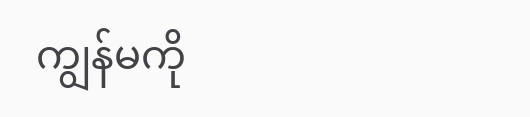ကျွန်မကို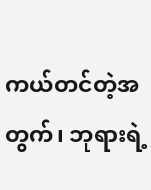ကယ်တင်တဲ့အတွက်၊ ဘုရားရဲ့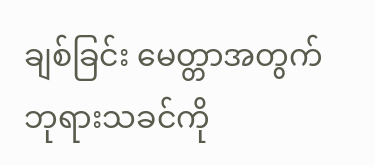ချစ်ခြင်း မေတ္တာအတွက် ဘုရားသခင်ကို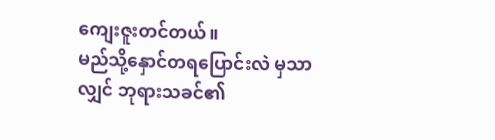ကျေးဇူးတင်တယ်။
မည်သို့နှောင်တရပြောင်းလဲ မှသာလျှင် ဘုရားသခင်၏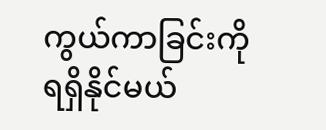ကွယ်ကာခြင်းကို ရရှိနိုင်မယ်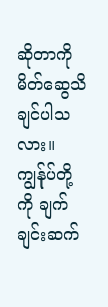ဆိုတာကို မိတ်ဆွေသိချင်ပါသလား။ ကျွန်ုပ်တို့ကို ချက်ချင်းဆက်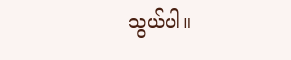သွယ်ပါ။